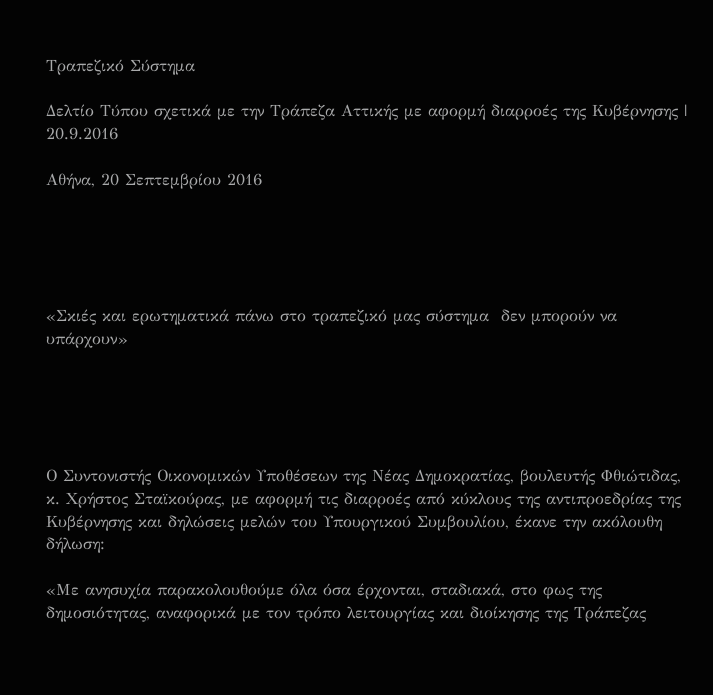Τραπεζικό Σύστημα

Δελτίο Τύπου σχετικά με την Τράπεζα Αττικής με αφορμή διαρροές της Κυβέρνησης | 20.9.2016

Αθήνα, 20 Σεπτεμβρίου 2016





«Σκιές και ερωτηματικά πάνω στο τραπεζικό μας σύστημα  δεν μπορούν να υπάρχουν»





Ο Συντονιστής Οικονομικών Υποθέσεων της Νέας Δημοκρατίας, βουλευτής Φθιώτιδας, κ. Χρήστος Σταϊκούρας, με αφορμή τις διαρροές από κύκλους της αντιπροεδρίας της Κυβέρνησης και δηλώσεις μελών του Υπουργικού Συμβουλίου, έκανε την ακόλουθη δήλωση:

«Με ανησυχία παρακολουθούμε όλα όσα έρχονται, σταδιακά, στο φως της δημοσιότητας, αναφορικά με τον τρόπο λειτουργίας και διοίκησης της Τράπεζας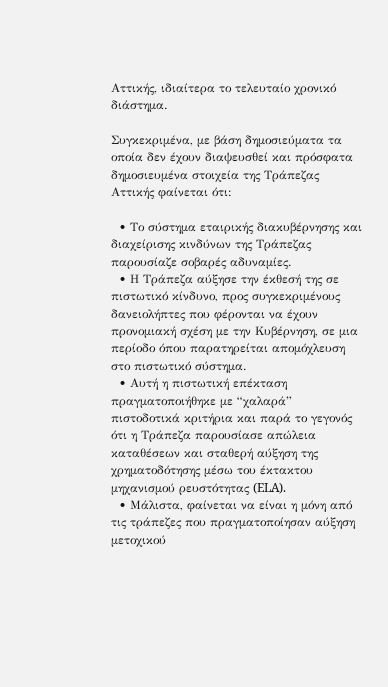Αττικής, ιδιαίτερα το τελευταίο χρονικό διάστημα.

Συγκεκριμένα, με βάση δημοσιεύματα τα οποία δεν έχουν διαψευσθεί και πρόσφατα δημοσιευμένα στοιχεία της Τράπεζας Αττικής φαίνεται ότι:

  • Το σύστημα εταιρικής διακυβέρνησης και διαχείρισης κινδύνων της Τράπεζας παρουσίαζε σοβαρές αδυναμίες.
  • Η Τράπεζα αύξησε την έκθεσή της σε πιστωτικό κίνδυνο, προς συγκεκριμένους δανειολήπτες που φέρονται να έχουν προνομιακή σχέση με την Κυβέρνηση, σε μια περίοδο όπου παρατηρείται απομόχλευση στο πιστωτικό σύστημα.
  • Αυτή η πιστωτική επέκταση πραγματοποιήθηκε με “χαλαρά” πιστοδοτικά κριτήρια και παρά το γεγονός ότι η Τράπεζα παρουσίασε απώλεια καταθέσεων και σταθερή αύξηση της χρηματοδότησης μέσω του έκτακτου μηχανισμού ρευστότητας (ELA).
  • Μάλιστα, φαίνεται να είναι η μόνη από τις τράπεζες που πραγματοποίησαν αύξηση μετοχικού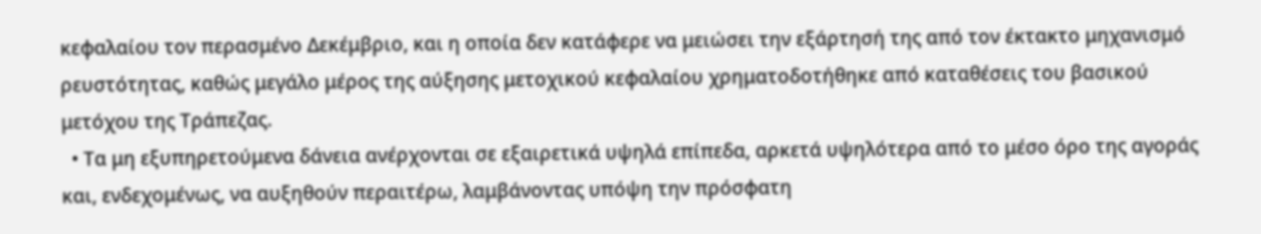κεφαλαίου τον περασμένο Δεκέμβριο, και η οποία δεν κατάφερε να μειώσει την εξάρτησή της από τον έκτακτο μηχανισμό ρευστότητας, καθώς μεγάλο μέρος της αύξησης μετοχικού κεφαλαίου χρηματοδοτήθηκε από καταθέσεις του βασικού μετόχου της Τράπεζας.
  • Τα μη εξυπηρετούμενα δάνεια ανέρχονται σε εξαιρετικά υψηλά επίπεδα, αρκετά υψηλότερα από το μέσο όρο της αγοράς και, ενδεχομένως, να αυξηθούν περαιτέρω, λαμβάνοντας υπόψη την πρόσφατη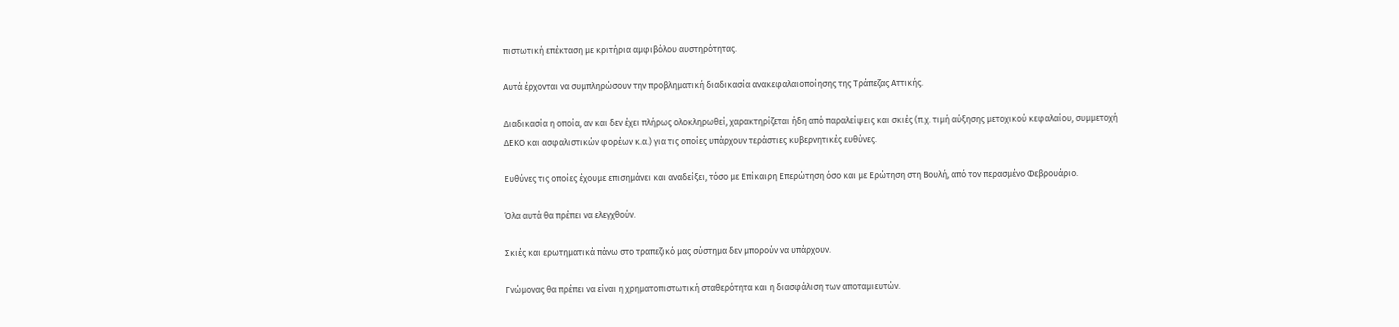πιστωτική επέκταση με κριτήρια αμφιβόλου αυστηρότητας.

Αυτά έρχονται να συμπληρώσουν την προβληματική διαδικασία ανακεφαλαιοποίησης της Τράπεζας Αττικής.

Διαδικασία η οποία, αν και δεν έχει πλήρως ολοκληρωθεί, χαρακτηρίζεται ήδη από παραλείψεις και σκιές (π.χ. τιμή αύξησης μετοχικού κεφαλαίου, συμμετοχή ΔΕΚΟ και ασφαλιστικών φορέων κ.α.) για τις οποίες υπάρχουν τεράστιες κυβερνητικές ευθύνες.

Ευθύνες τις οποίες έχουμε επισημάνει και αναδείξει, τόσο με Επίκαιρη Επερώτηση όσο και με Ερώτηση στη Βουλή, από τον περασμένο Φεβρουάριο.

Όλα αυτά θα πρέπει να ελεγχθούν.

Σκιές και ερωτηματικά πάνω στο τραπεζικό μας σύστημα δεν μπορούν να υπάρχουν.

Γνώμονας θα πρέπει να είναι η χρηματοπιστωτική σταθερότητα και η διασφάλιση των αποταμιευτών.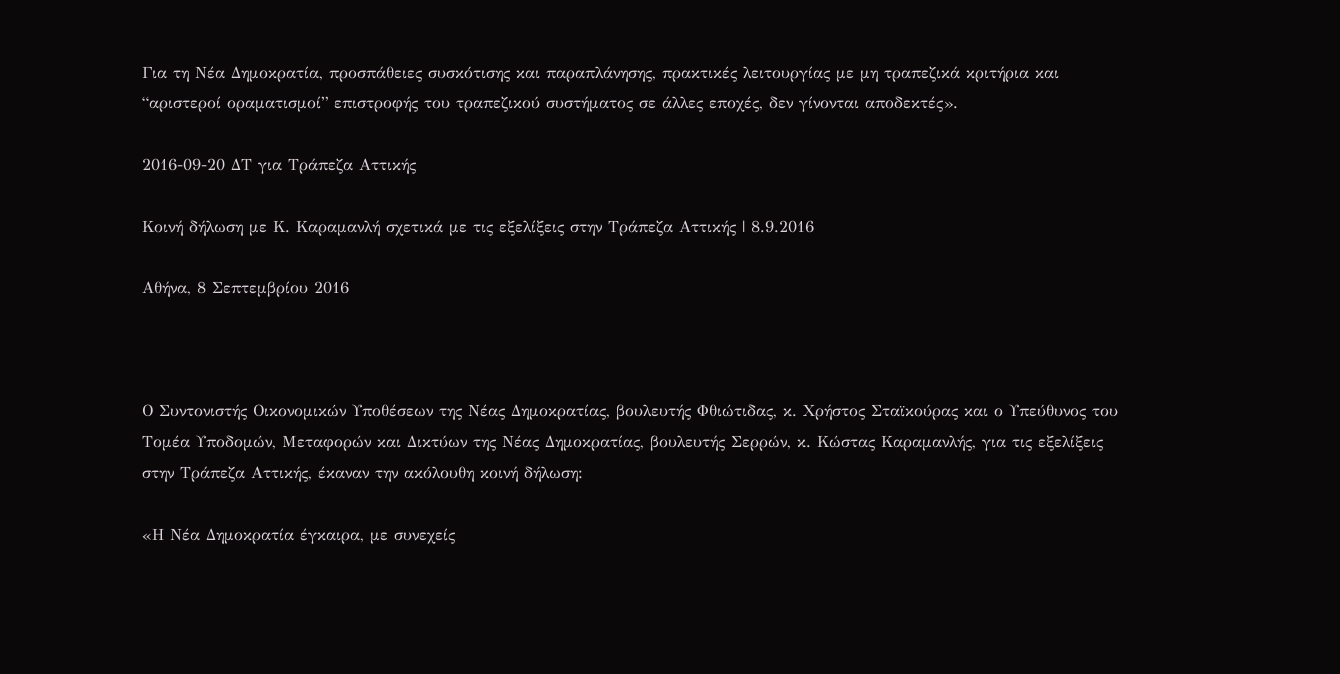Για τη Νέα Δημοκρατία, προσπάθειες συσκότισης και παραπλάνησης, πρακτικές λειτουργίας με μη τραπεζικά κριτήρια και “αριστεροί οραματισμοί” επιστροφής του τραπεζικού συστήματος σε άλλες εποχές, δεν γίνονται αποδεκτές».

2016-09-20 ΔΤ για Τράπεζα Αττικής

Κοινή δήλωση με Κ. Καραμανλή σχετικά με τις εξελίξεις στην Τράπεζα Αττικής | 8.9.2016

Αθήνα, 8 Σεπτεμβρίου 2016



Ο Συντονιστής Οικονομικών Υποθέσεων της Νέας Δημοκρατίας, βουλευτής Φθιώτιδας, κ. Χρήστος Σταϊκούρας και ο Υπεύθυνος του Τομέα Υποδομών, Μεταφορών και Δικτύων της Νέας Δημοκρατίας, βουλευτής Σερρών, κ. Κώστας Καραμανλής, για τις εξελίξεις στην Τράπεζα Αττικής, έκαναν την ακόλουθη κοινή δήλωση:

«Η Νέα Δημοκρατία έγκαιρα, με συνεχείς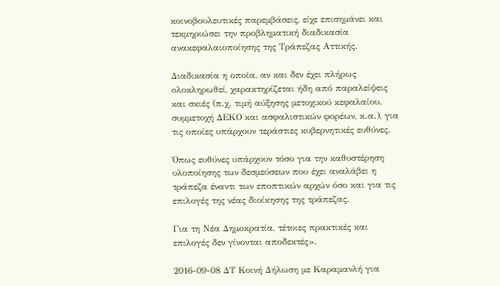κοινοβουλευτικές παρεμβάσεις, είχε επισημάνει και τεκμηριώσει την προβληματική διαδικασία ανακεφαλαιοποίησης της Τράπεζας Αττικής.

Διαδικασία η οποία, αν και δεν έχει πλήρως ολοκληρωθεί, χαρακτηρίζεται ήδη από παραλείψεις και σκιές (π.χ. τιμή αύξησης μετοχικού κεφαλαίου, συμμετοχή ΔΕΚΟ και ασφαλιστικών φορέων, κ.α.), για τις οποίες υπάρχουν τεράστιες κυβερνητικές ευθύνες.

Όπως ευθύνες υπάρχουν τόσο για την καθυστέρηση υλοποίησης των δεσμεύσεων που έχει αναλάβει η τράπεζα έναντι των εποπτικών αρχών όσο και για τις επιλογές της νέας διοίκησης της τράπεζας.

Για τη Νέα Δημοκρατία, τέτοιες πρακτικές και επιλογές δεν γίνονται αποδεκτές».

2016-09-08 ΔΤ Κοινή Δήλωση με Καραμανλή για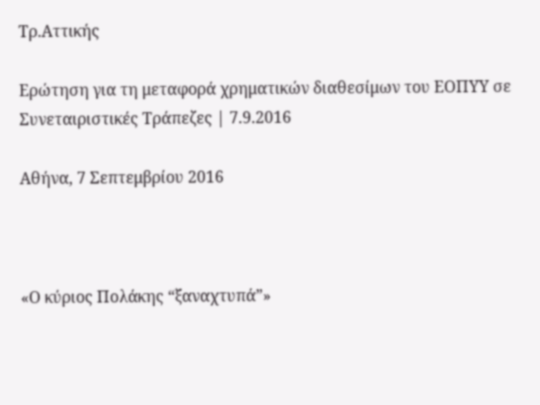Τρ.Αττικής

Ερώτηση για τη μεταφορά χρηματικών διαθεσίμων του ΕΟΠΥΥ σε Συνεταιριστικές Τράπεζες | 7.9.2016

Αθήνα, 7 Σεπτεμβρίου 2016



«Ο κύριος Πολάκης “ξαναχτυπά”»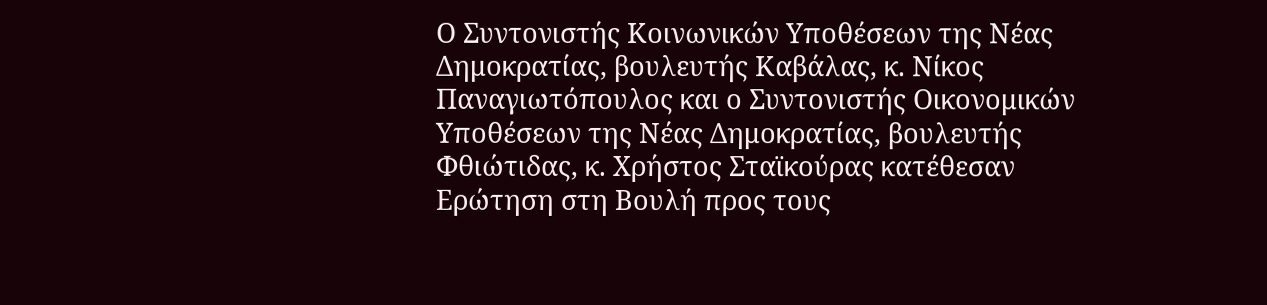Ο Συντονιστής Κοινωνικών Υποθέσεων της Νέας Δημοκρατίας, βουλευτής Καβάλας, κ. Νίκος Παναγιωτόπουλος και ο Συντονιστής Οικονομικών Υποθέσεων της Νέας Δημοκρατίας, βουλευτής Φθιώτιδας, κ. Χρήστος Σταϊκούρας κατέθεσαν Ερώτηση στη Βουλή προς τους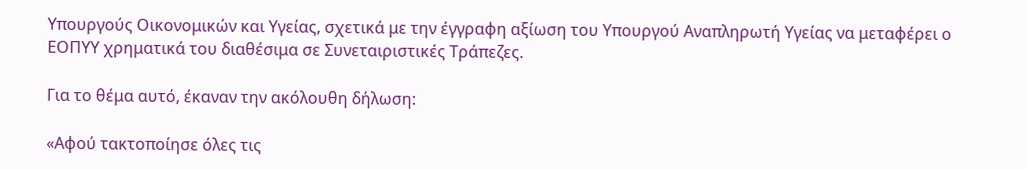Υπουργούς Οικονομικών και Υγείας, σχετικά με την έγγραφη αξίωση του Υπουργού Αναπληρωτή Υγείας να μεταφέρει ο ΕΟΠΥΥ χρηματικά του διαθέσιμα σε Συνεταιριστικές Τράπεζες.

Για το θέμα αυτό, έκαναν την ακόλουθη δήλωση:

«Αφού τακτοποίησε όλες τις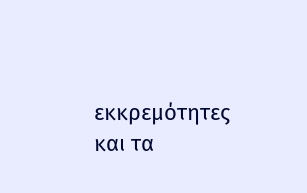εκκρεμότητες και τα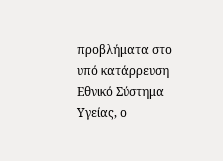προβλήματα στο υπό κατάρρευση Εθνικό Σύστημα Υγείας, ο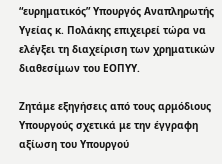“ευρηματικός” Υπουργός Αναπληρωτής Υγείας κ. Πολάκης επιχειρεί τώρα να ελέγξει τη διαχείριση των χρηματικών διαθεσίμων του ΕΟΠΥΥ.

Ζητάμε εξηγήσεις από τους αρμόδιους Υπουργούς σχετικά με την έγγραφη αξίωση του Υπουργού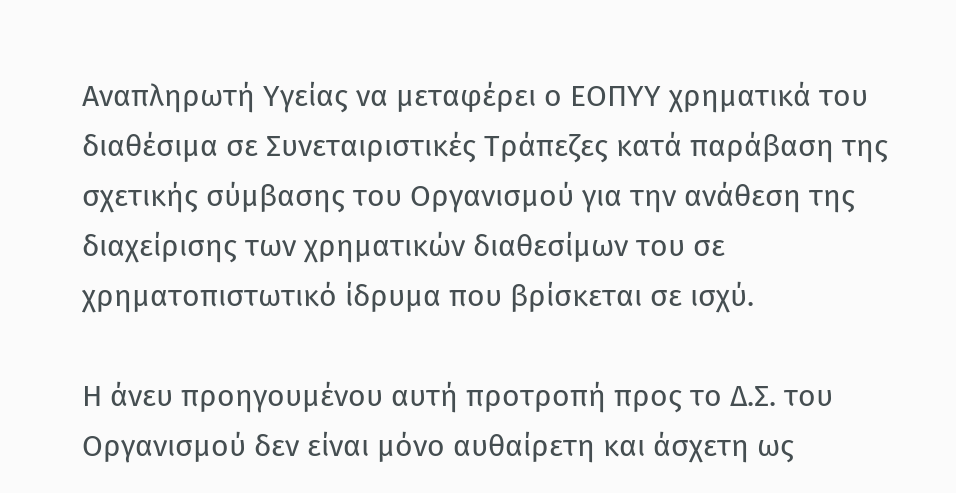Αναπληρωτή Υγείας να μεταφέρει ο ΕΟΠΥΥ χρηματικά του διαθέσιμα σε Συνεταιριστικές Τράπεζες κατά παράβαση της σχετικής σύμβασης του Οργανισμού για την ανάθεση της διαχείρισης των χρηματικών διαθεσίμων του σε χρηματοπιστωτικό ίδρυμα που βρίσκεται σε ισχύ.

Η άνευ προηγουμένου αυτή προτροπή προς το Δ.Σ. του Οργανισμού δεν είναι μόνο αυθαίρετη και άσχετη ως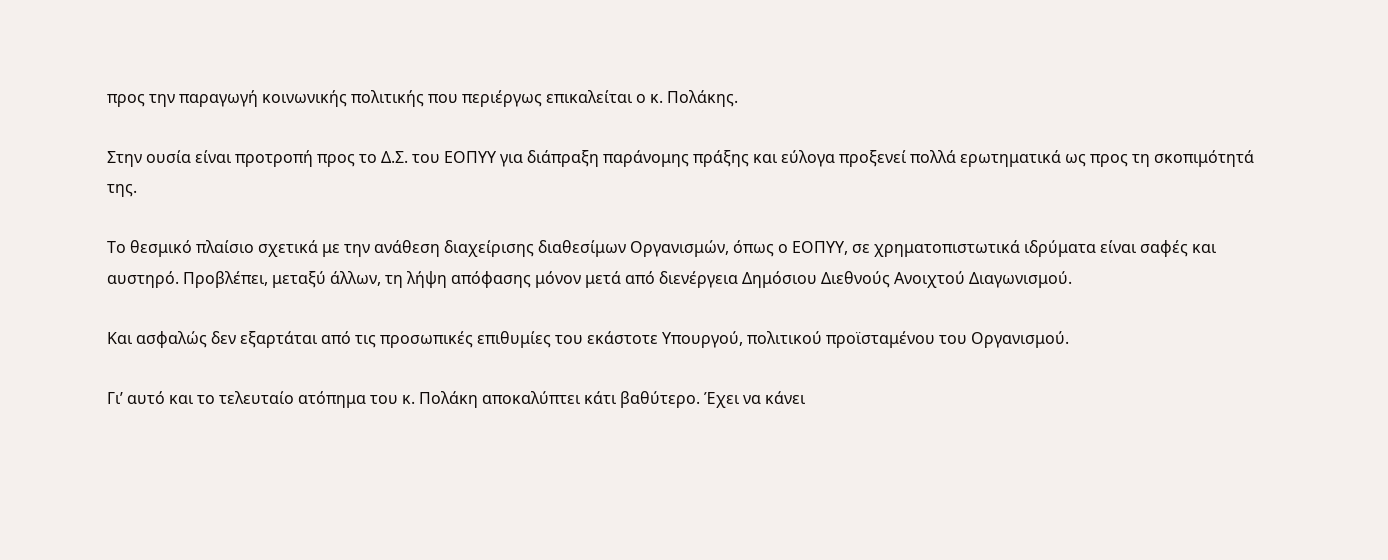προς την παραγωγή κοινωνικής πολιτικής που περιέργως επικαλείται ο κ. Πολάκης.

Στην ουσία είναι προτροπή προς το Δ.Σ. του ΕΟΠΥΥ για διάπραξη παράνομης πράξης και εύλογα προξενεί πολλά ερωτηματικά ως προς τη σκοπιμότητά της.

Το θεσμικό πλαίσιο σχετικά με την ανάθεση διαχείρισης διαθεσίμων Οργανισμών, όπως ο ΕΟΠΥΥ, σε χρηματοπιστωτικά ιδρύματα είναι σαφές και αυστηρό. Προβλέπει, μεταξύ άλλων, τη λήψη απόφασης μόνον μετά από διενέργεια Δημόσιου Διεθνούς Ανοιχτού Διαγωνισμού.

Και ασφαλώς δεν εξαρτάται από τις προσωπικές επιθυμίες του εκάστοτε Υπουργού, πολιτικού προϊσταμένου του Οργανισμού.

Γι’ αυτό και το τελευταίο ατόπημα του κ. Πολάκη αποκαλύπτει κάτι βαθύτερο. Έχει να κάνει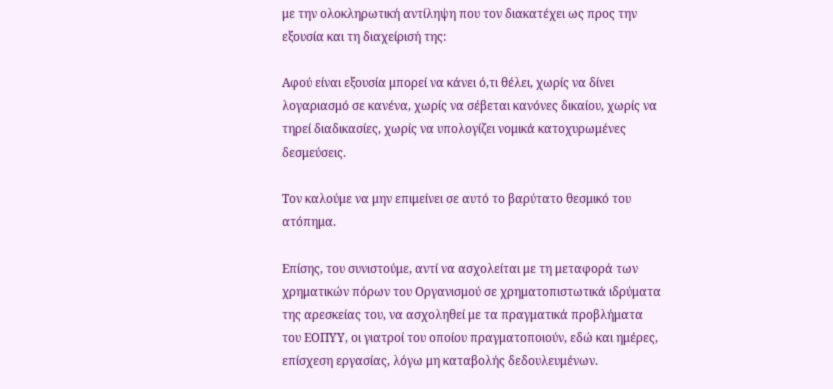με την ολοκληρωτική αντίληψη που τον διακατέχει ως προς την εξουσία και τη διαχείρισή της:

Αφού είναι εξουσία μπορεί να κάνει ό,τι θέλει, χωρίς να δίνει λογαριασμό σε κανένα, χωρίς να σέβεται κανόνες δικαίου, χωρίς να τηρεί διαδικασίες, χωρίς να υπολογίζει νομικά κατοχυρωμένες δεσμεύσεις.

Τον καλούμε να μην επιμείνει σε αυτό το βαρύτατο θεσμικό του ατόπημα.

Επίσης, του συνιστούμε, αντί να ασχολείται με τη μεταφορά των χρηματικών πόρων του Οργανισμού σε χρηματοπιστωτικά ιδρύματα της αρεσκείας του, να ασχοληθεί με τα πραγματικά προβλήματα του ΕΟΠΥΥ, οι γιατροί του οποίου πραγματοποιούν, εδώ και ημέρες, επίσχεση εργασίας, λόγω μη καταβολής δεδουλευμένων.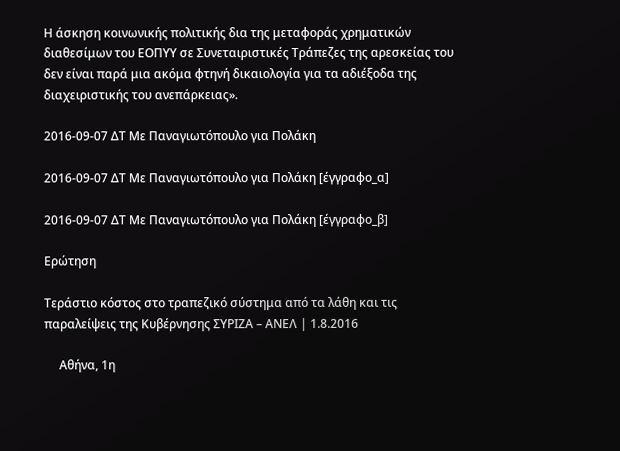Η άσκηση κοινωνικής πολιτικής δια της μεταφοράς χρηματικών διαθεσίμων του ΕΟΠΥΥ σε Συνεταιριστικές Τράπεζες της αρεσκείας του δεν είναι παρά μια ακόμα φτηνή δικαιολογία για τα αδιέξοδα της διαχειριστικής του ανεπάρκειας».

2016-09-07 ΔΤ Με Παναγιωτόπουλο για Πολάκη

2016-09-07 ΔΤ Με Παναγιωτόπουλο για Πολάκη [έγγραφο_α]

2016-09-07 ΔΤ Με Παναγιωτόπουλο για Πολάκη [έγγραφο_β]

Ερώτηση

Τεράστιο κόστος στο τραπεζικό σύστημα από τα λάθη και τις παραλείψεις της Κυβέρνησης ΣΥΡΙΖΑ – ΑΝΕΛ | 1.8.2016

     Αθήνα, 1η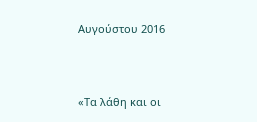Αυγούστου 2016



«Τα λάθη και οι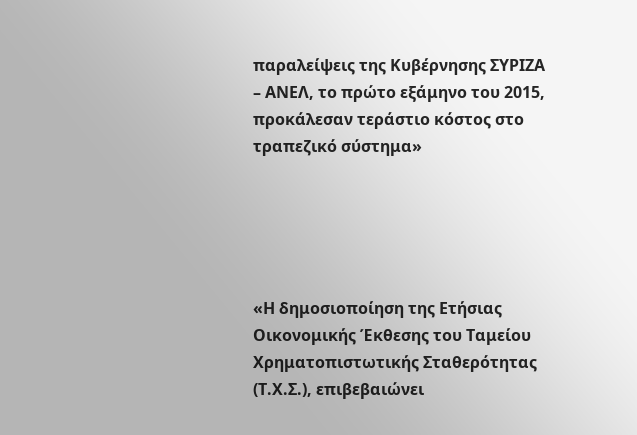παραλείψεις της Κυβέρνησης ΣΥΡΙΖΑ – ΑΝΕΛ, το πρώτο εξάμηνο του 2015, προκάλεσαν τεράστιο κόστος στο τραπεζικό σύστημα»





«Η δημοσιοποίηση της Ετήσιας Οικονομικής Έκθεσης του Ταμείου Χρηματοπιστωτικής Σταθερότητας (Τ.Χ.Σ.), επιβεβαιώνει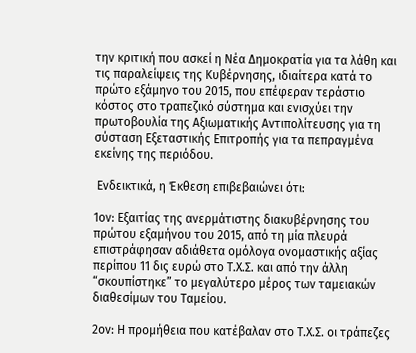την κριτική που ασκεί η Νέα Δημοκρατία για τα λάθη και τις παραλείψεις της Κυβέρνησης, ιδιαίτερα κατά το πρώτο εξάμηνο του 2015, που επέφεραν τεράστιο κόστος στο τραπεζικό σύστημα και ενισχύει την πρωτοβουλία της Αξιωματικής Αντιπολίτευσης για τη σύσταση Εξεταστικής Επιτροπής για τα πεπραγμένα εκείνης της περιόδου.

 Ενδεικτικά, η Έκθεση επιβεβαιώνει ότι:

1ον: Εξαιτίας της ανερμάτιστης διακυβέρνησης του πρώτου εξαμήνου του 2015, από τη μία πλευρά επιστράφησαν αδιάθετα ομόλογα ονομαστικής αξίας περίπου 11 δις ευρώ στο Τ.Χ.Σ. και από την άλλη “σκουπίστηκε” το μεγαλύτερο μέρος των ταμειακών διαθεσίμων του Ταμείου.

2ον: Η προμήθεια που κατέβαλαν στο Τ.Χ.Σ. οι τράπεζες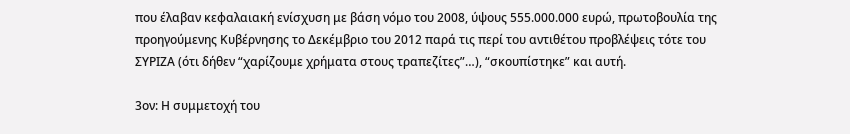που έλαβαν κεφαλαιακή ενίσχυση με βάση νόμο του 2008, ύψους 555.000.000 ευρώ, πρωτοβουλία της προηγούμενης Κυβέρνησης το Δεκέμβριο του 2012 παρά τις περί του αντιθέτου προβλέψεις τότε του ΣΥΡΙΖΑ (ότι δήθεν “χαρίζουμε χρήματα στους τραπεζίτες”…), “σκουπίστηκε” και αυτή.

3ον: Η συμμετοχή του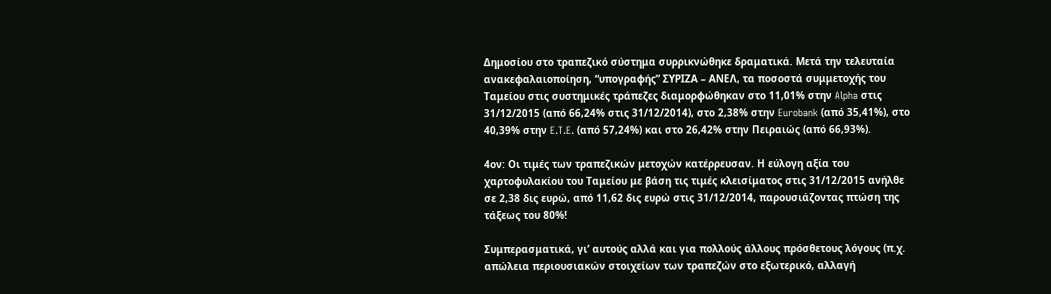Δημοσίου στο τραπεζικό σύστημα συρρικνώθηκε δραματικά. Μετά την τελευταία ανακεφαλαιοποίηση, “υπογραφής” ΣΥΡΙΖΑ – ΑΝΕΛ, τα ποσοστά συμμετοχής του Ταμείου στις συστημικές τράπεζες διαμορφώθηκαν στο 11,01% στην Alpha στις 31/12/2015 (από 66,24% στις 31/12/2014), στο 2,38% στην Eurobank (από 35,41%), στο 40,39% στην E.T.E. (από 57,24%) και στο 26,42% στην Πειραιώς (από 66,93%).

4ον: Οι τιμές των τραπεζικών μετοχών κατέρρευσαν. Η εύλογη αξία του χαρτοφυλακίου του Ταμείου με βάση τις τιμές κλεισίματος στις 31/12/2015 ανήλθε σε 2,38 δις ευρώ, από 11,62 δις ευρώ στις 31/12/2014, παρουσιάζοντας πτώση της τάξεως του 80%!

Συμπερασματικά, γι’ αυτούς αλλά και για πολλούς άλλους πρόσθετους λόγους (π.χ. απώλεια περιουσιακών στοιχείων των τραπεζών στο εξωτερικό, αλλαγή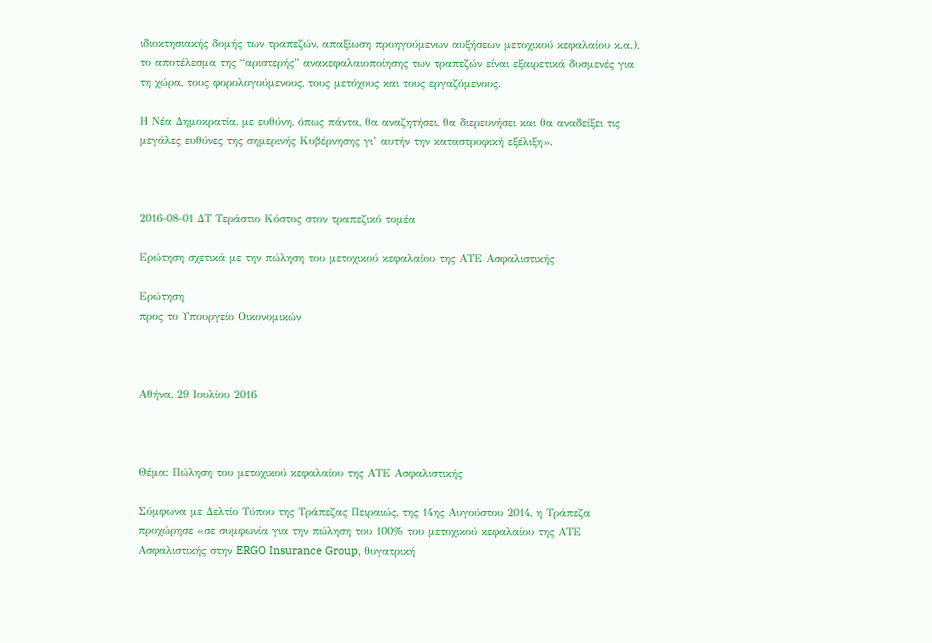ιδιοκτησιακής δομής των τραπεζών, απαξίωση προηγούμενων αυξήσεων μετοχικού κεφαλαίου κ.α.), το αποτέλεσμα της “αριστερής” ανακεφαλαιοποίησης των τραπεζών είναι εξαιρετικά δυσμενές για τη χώρα, τους φορολογούμενους, τους μετόχους και τους εργαζόμενους.

Η Νέα Δημοκρατία, με ευθύνη, όπως πάντα, θα αναζητήσει, θα διερευνήσει και θα αναδείξει τις μεγάλες ευθύνες της σημερινής Κυβέρνησης γι’ αυτήν την καταστροφική εξέλιξη».



2016-08-01 ΔΤ Τεράστιο Κόστος στον τραπεζικό τομέα

Ερώτηση σχετικά με την πώληση του μετοχικού κεφαλαίου της ΑΤΕ Ασφαλιστικής

Ερώτηση
προς το Υπουργείο Οικονομικών



Αθήνα, 29 Ιουλίου 2016



Θέμα: Πώληση του μετοχικού κεφαλαίου της ΑΤΕ Ασφαλιστικής

Σύμφωνα με Δελτίο Τύπου της Τράπεζας Πειραιώς, της 14ης Αυγούστου 2014, η Τράπεζα προχώρησε «σε συμφωνία για την πώληση του 100% του μετοχικού κεφαλαίου της ΑΤΕ Ασφαλιστικής στην ERGO Insurance Group, θυγατρική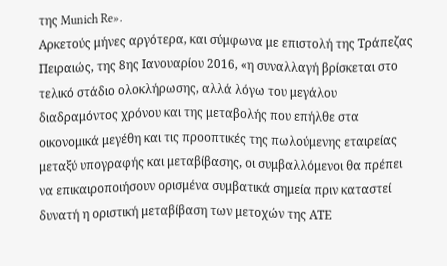της Munich Re».
Αρκετούς μήνες αργότερα, και σύμφωνα με επιστολή της Τράπεζας Πειραιώς, της 8ης Ιανουαρίου 2016, «η συναλλαγή βρίσκεται στο τελικό στάδιο ολοκλήρωσης, αλλά λόγω του μεγάλου διαδραμόντος χρόνου και της μεταβολής που επήλθε στα οικονομικά μεγέθη και τις προοπτικές της πωλούμενης εταιρείας μεταξύ υπογραφής και μεταβίβασης, οι συμβαλλόμενοι θα πρέπει να επικαιροποιήσουν ορισμένα συμβατικά σημεία πριν καταστεί δυνατή η οριστική μεταβίβαση των μετοχών της ΑΤΕ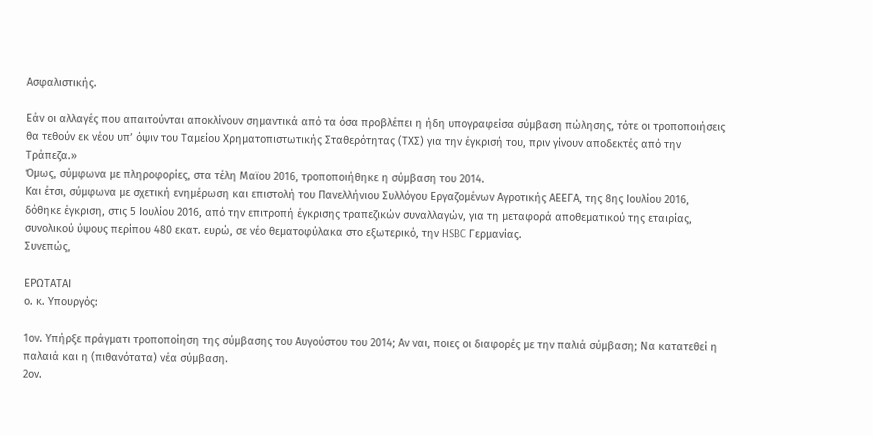Ασφαλιστικής.

Εάν οι αλλαγές που απαιτούνται αποκλίνουν σημαντικά από τα όσα προβλέπει η ήδη υπογραφείσα σύμβαση πώλησης, τότε οι τροποποιήσεις θα τεθούν εκ νέου υπ’ όψιν του Ταμείου Χρηματοπιστωτικής Σταθερότητας (ΤΧΣ) για την έγκρισή του, πριν γίνουν αποδεκτές από την Τράπεζα.»
Όμως, σύμφωνα με πληροφορίες, στα τέλη Μαϊου 2016, τροποποιήθηκε η σύμβαση του 2014.
Και έτσι, σύμφωνα με σχετική ενημέρωση και επιστολή του Πανελλήνιου Συλλόγου Εργαζομένων Αγροτικής ΑΕΕΓΑ, της 8ης Ιουλίου 2016, δόθηκε έγκριση, στις 5 Ιουλίου 2016, από την επιτροπή έγκρισης τραπεζικών συναλλαγών, για τη μεταφορά αποθεματικού της εταιρίας, συνολικού ύψους περίπου 480 εκατ. ευρώ, σε νέο θεματοφύλακα στο εξωτερικό, την HSBC Γερμανίας.
Συνεπώς,

ΕΡΩΤΑΤΑΙ
ο. κ. Υπουργός:

1ον. Υπήρξε πράγματι τροποποίηση της σύμβασης του Αυγούστου του 2014; Αν ναι, ποιες οι διαφορές με την παλιά σύμβαση; Να κατατεθεί η παλαιά και η (πιθανότατα) νέα σύμβαση.
2ον.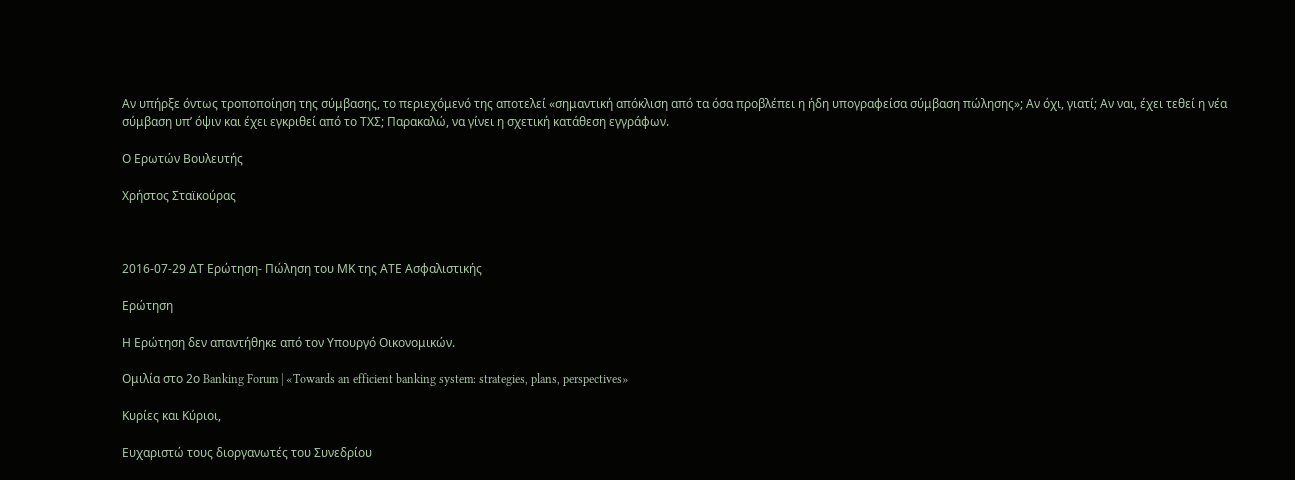Αν υπήρξε όντως τροποποίηση της σύμβασης, το περιεχόμενό της αποτελεί «σημαντική απόκλιση από τα όσα προβλέπει η ήδη υπογραφείσα σύμβαση πώλησης»; Αν όχι, γιατί; Αν ναι, έχει τεθεί η νέα σύμβαση υπ’ όψιν και έχει εγκριθεί από το ΤΧΣ; Παρακαλώ, να γίνει η σχετική κατάθεση εγγράφων.

Ο Ερωτών Βουλευτής

Χρήστος Σταϊκούρας



2016-07-29 ΔΤ Ερώτηση- Πώληση του ΜΚ της ΑΤΕ Ασφαλιστικής

Ερώτηση

Η Ερώτηση δεν απαντήθηκε από τον Υπουργό Οικονομικών.

Ομιλία στο 2ο Banking Forum | «Towards an efficient banking system: strategies, plans, perspectives»

Κυρίες και Κύριοι,

Ευχαριστώ τους διοργανωτές του Συνεδρίου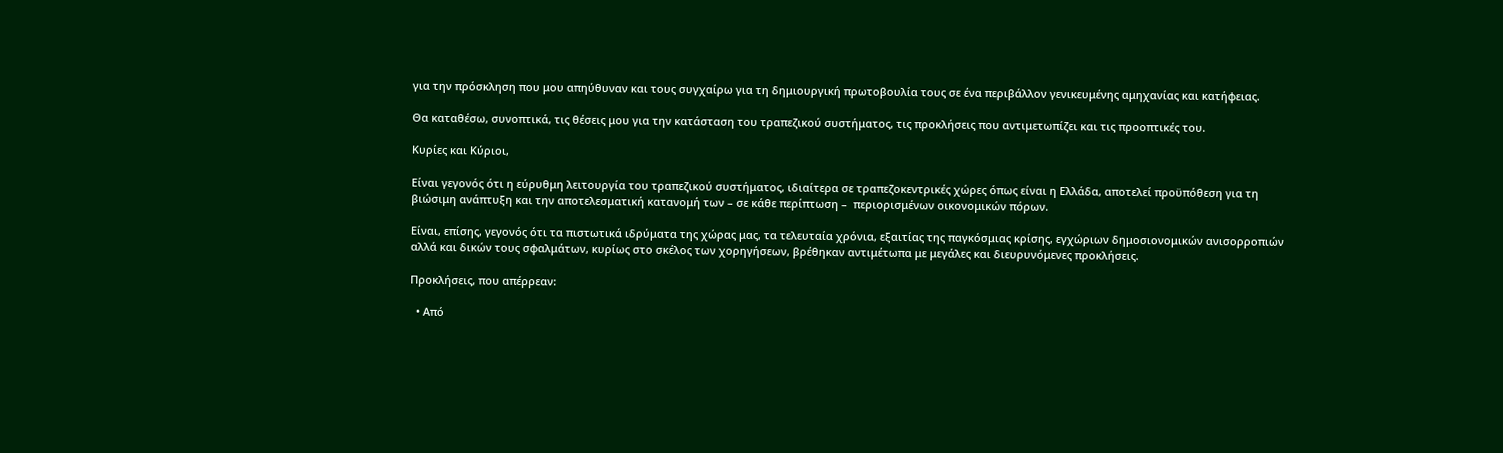για την πρόσκληση που μου απηύθυναν και τους συγχαίρω για τη δημιουργική πρωτοβουλία τους σε ένα περιβάλλον γενικευμένης αμηχανίας και κατήφειας.

Θα καταθέσω, συνοπτικά, τις θέσεις μου για την κατάσταση του τραπεζικού συστήματος, τις προκλήσεις που αντιμετωπίζει και τις προοπτικές του.

Κυρίες και Κύριοι,

Είναι γεγονός ότι η εύρυθμη λειτουργία του τραπεζικού συστήματος, ιδιαίτερα σε τραπεζοκεντρικές χώρες όπως είναι η Ελλάδα, αποτελεί προϋπόθεση για τη βιώσιμη ανάπτυξη και την αποτελεσματική κατανομή των – σε κάθε περίπτωση –  περιορισμένων οικονομικών πόρων.

Είναι, επίσης, γεγονός ότι τα πιστωτικά ιδρύματα της χώρας μας, τα τελευταία χρόνια, εξαιτίας της παγκόσμιας κρίσης, εγχώριων δημοσιονομικών ανισορροπιών αλλά και δικών τους σφαλμάτων, κυρίως στο σκέλος των χορηγήσεων, βρέθηκαν αντιμέτωπα με μεγάλες και διευρυνόμενες προκλήσεις.

Προκλήσεις, που απέρρεαν:

  • Από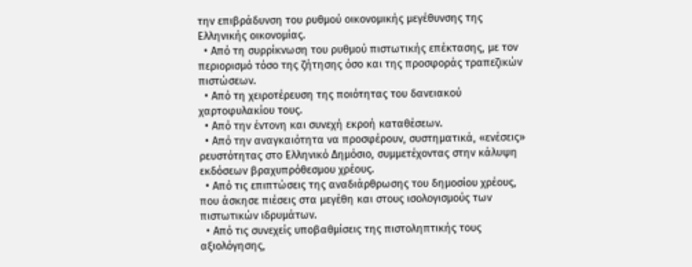την επιβράδυνση του ρυθμού οικονομικής μεγέθυνσης της Ελληνικής οικονομίας.
  • Από τη συρρίκνωση του ρυθμού πιστωτικής επέκτασης, με τον περιορισμό τόσο της ζήτησης όσο και της προσφοράς τραπεζικών πιστώσεων.
  • Από τη χειροτέρευση της ποιότητας του δανειακού χαρτοφυλακίου τους.
  • Από την έντονη και συνεχή εκροή καταθέσεων.
  • Από την αναγκαιότητα να προσφέρουν, συστηματικά, «ενέσεις» ρευστότητας στο Ελληνικό Δημόσιο, συμμετέχοντας στην κάλυψη εκδόσεων βραχυπρόθεσμου χρέους.
  • Από τις επιπτώσεις της αναδιάρθρωσης του δημοσίου χρέους, που άσκησε πιέσεις στα μεγέθη και στους ισολογισμούς των πιστωτικών ιδρυμάτων.
  • Από τις συνεχείς υποβαθμίσεις της πιστοληπτικής τους αξιολόγησης,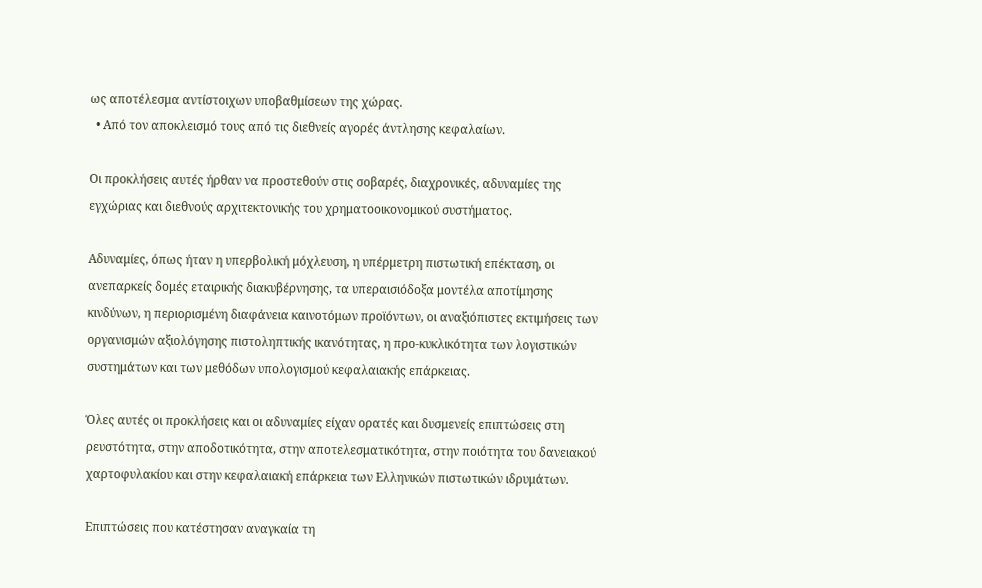ως αποτέλεσμα αντίστοιχων υποβαθμίσεων της χώρας.
  • Από τον αποκλεισμό τους από τις διεθνείς αγορές άντλησης κεφαλαίων.

Οι προκλήσεις αυτές ήρθαν να προστεθούν στις σοβαρές, διαχρονικές, αδυναμίες της εγχώριας και διεθνούς αρχιτεκτονικής του χρηματοοικονομικού συστήματος.

Αδυναμίες, όπως ήταν η υπερβολική μόχλευση, η υπέρμετρη πιστωτική επέκταση, οι ανεπαρκείς δομές εταιρικής διακυβέρνησης, τα υπεραισιόδοξα μοντέλα αποτίμησης κινδύνων, η περιορισμένη διαφάνεια καινοτόμων προϊόντων, οι αναξιόπιστες εκτιμήσεις των οργανισμών αξιολόγησης πιστοληπτικής ικανότητας, η προ-κυκλικότητα των λογιστικών συστημάτων και των μεθόδων υπολογισμού κεφαλαιακής επάρκειας.

Όλες αυτές οι προκλήσεις και οι αδυναμίες είχαν ορατές και δυσμενείς επιπτώσεις στη ρευστότητα, στην αποδοτικότητα, στην αποτελεσματικότητα, στην ποιότητα του δανειακού χαρτοφυλακίου και στην κεφαλαιακή επάρκεια των Ελληνικών πιστωτικών ιδρυμάτων.

Επιπτώσεις που κατέστησαν αναγκαία τη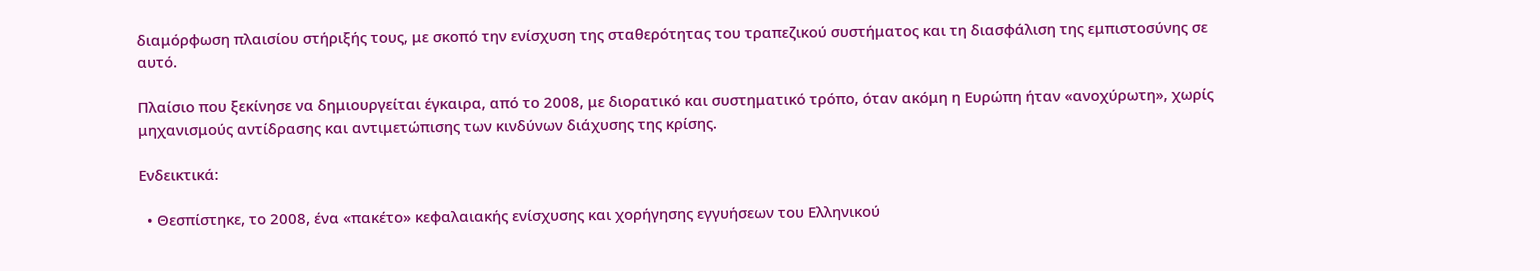διαμόρφωση πλαισίου στήριξής τους, με σκοπό την ενίσχυση της σταθερότητας του τραπεζικού συστήματος και τη διασφάλιση της εμπιστοσύνης σε αυτό.

Πλαίσιο που ξεκίνησε να δημιουργείται έγκαιρα, από το 2008, με διορατικό και συστηματικό τρόπο, όταν ακόμη η Ευρώπη ήταν «ανοχύρωτη», χωρίς μηχανισμούς αντίδρασης και αντιμετώπισης των κινδύνων διάχυσης της κρίσης.

Ενδεικτικά:

  • Θεσπίστηκε, το 2008, ένα «πακέτο» κεφαλαιακής ενίσχυσης και χορήγησης εγγυήσεων του Ελληνικού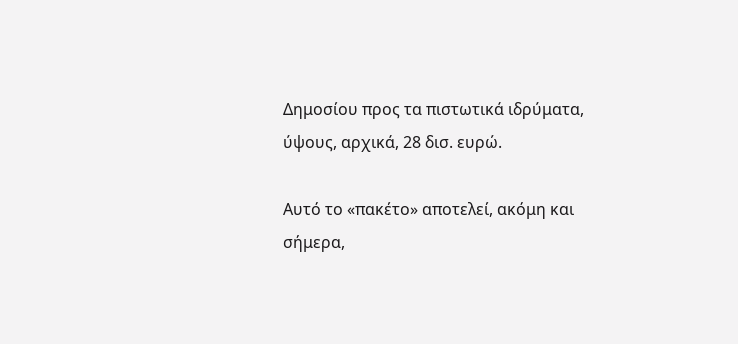Δημοσίου προς τα πιστωτικά ιδρύματα, ύψους, αρχικά, 28 δισ. ευρώ.

Αυτό το «πακέτο» αποτελεί, ακόμη και σήμερα,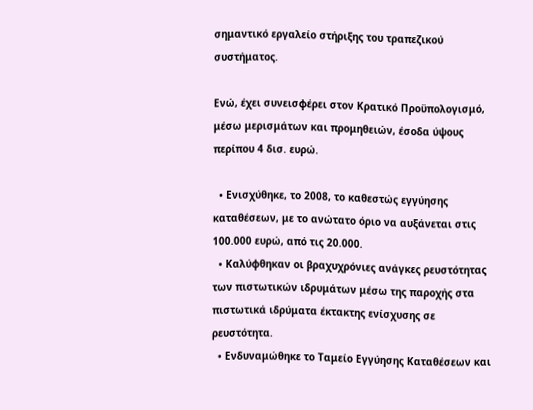σημαντικό εργαλείο στήριξης του τραπεζικού συστήματος.

Ενώ, έχει συνεισφέρει στον Κρατικό Προϋπολογισμό, μέσω μερισμάτων και προμηθειών, έσοδα ύψους περίπου 4 δισ. ευρώ.

  • Ενισχύθηκε, το 2008, το καθεστώς εγγύησης καταθέσεων, με το ανώτατο όριο να αυξάνεται στις 100.000 ευρώ, από τις 20.000.
  • Καλύφθηκαν οι βραχυχρόνιες ανάγκες ρευστότητας των πιστωτικών ιδρυμάτων μέσω της παροχής στα πιστωτικά ιδρύματα έκτακτης ενίσχυσης σε ρευστότητα.
  • Ενδυναμώθηκε το Ταμείο Εγγύησης Καταθέσεων και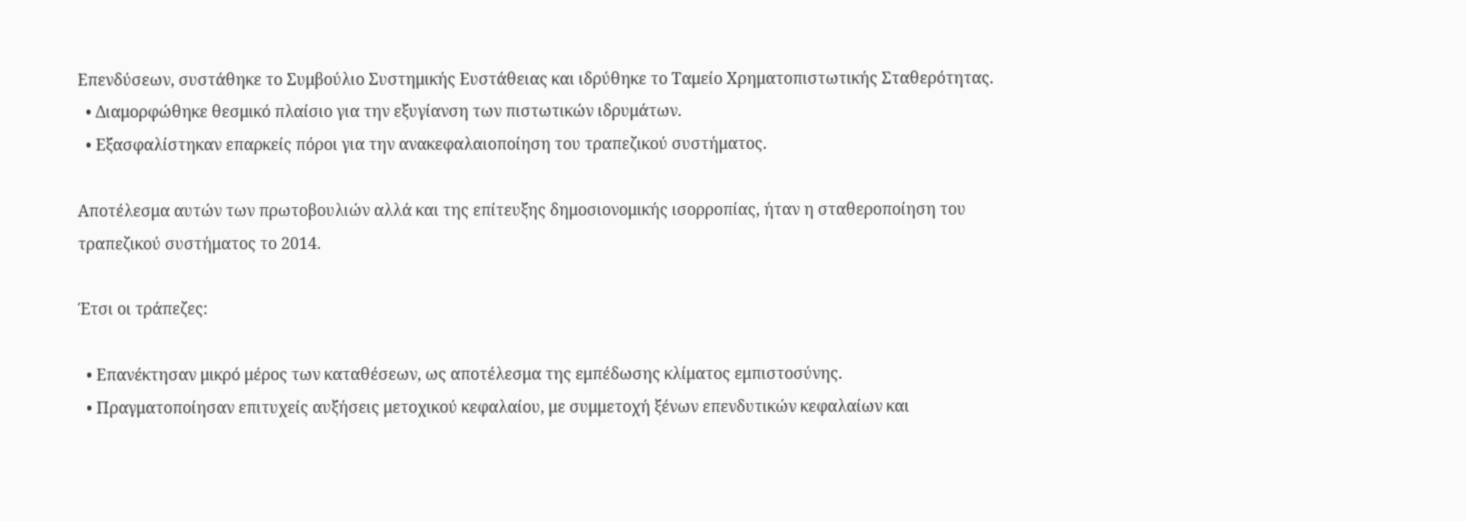Επενδύσεων, συστάθηκε το Συμβούλιο Συστημικής Ευστάθειας και ιδρύθηκε το Ταμείο Χρηματοπιστωτικής Σταθερότητας.
  • Διαμορφώθηκε θεσμικό πλαίσιο για την εξυγίανση των πιστωτικών ιδρυμάτων.
  • Εξασφαλίστηκαν επαρκείς πόροι για την ανακεφαλαιοποίηση του τραπεζικού συστήματος.

Αποτέλεσμα αυτών των πρωτοβουλιών αλλά και της επίτευξης δημοσιονομικής ισορροπίας, ήταν η σταθεροποίηση του τραπεζικού συστήματος το 2014.

Έτσι οι τράπεζες:

  • Επανέκτησαν μικρό μέρος των καταθέσεων, ως αποτέλεσμα της εμπέδωσης κλίματος εμπιστοσύνης.
  • Πραγματοποίησαν επιτυχείς αυξήσεις μετοχικού κεφαλαίου, με συμμετοχή ξένων επενδυτικών κεφαλαίων και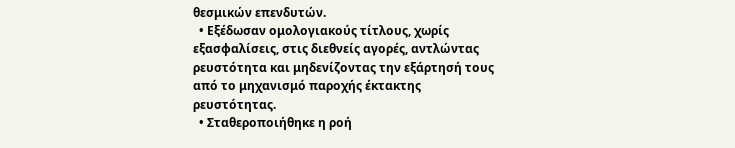θεσμικών επενδυτών.
  • Εξέδωσαν ομολογιακούς τίτλους, χωρίς εξασφαλίσεις, στις διεθνείς αγορές, αντλώντας ρευστότητα και μηδενίζοντας την εξάρτησή τους από το μηχανισμό παροχής έκτακτης ρευστότητας.
  • Σταθεροποιήθηκε η ροή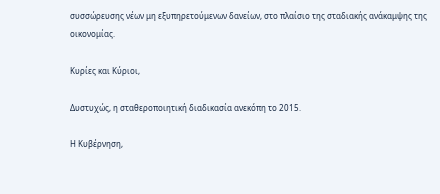συσσώρευσης νέων μη εξυπηρετούμενων δανείων, στο πλαίσιο της σταδιακής ανάκαμψης της οικονομίας.

Κυρίες και Κύριοι,

Δυστυχώς, η σταθεροποιητική διαδικασία ανεκόπη το 2015.

Η Κυβέρνηση,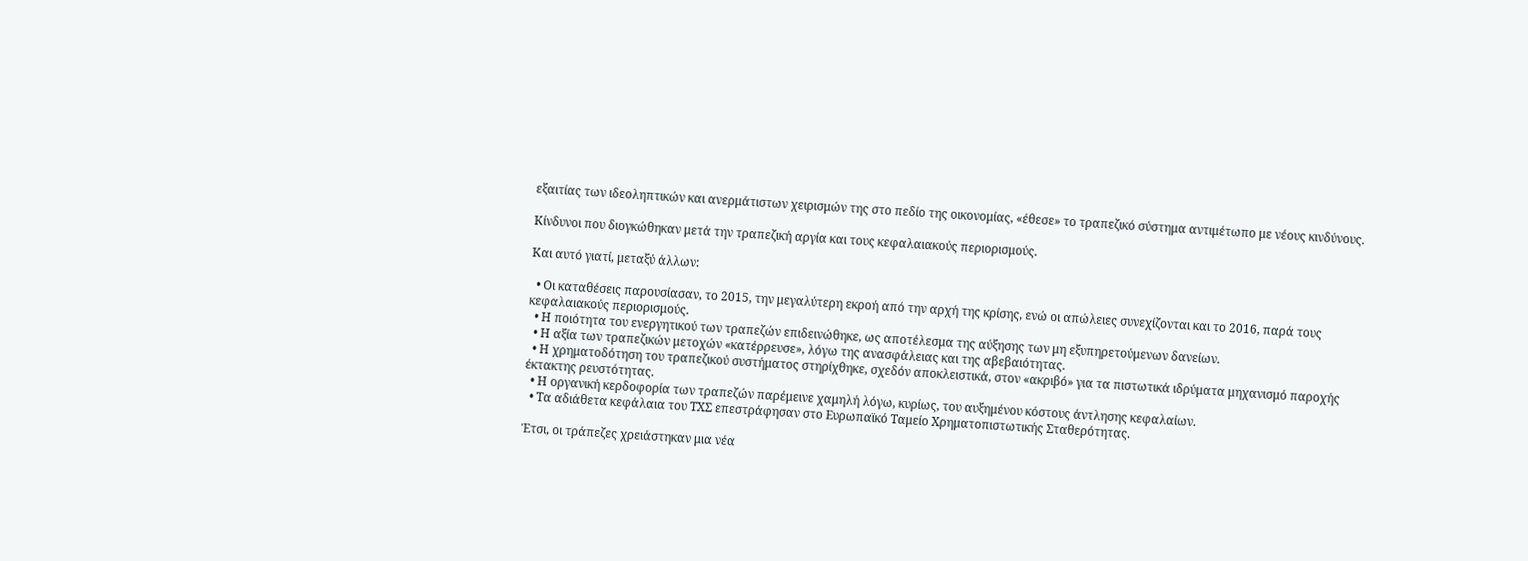εξαιτίας των ιδεοληπτικών και ανερμάτιστων χειρισμών της στο πεδίο της οικονομίας, «έθεσε» το τραπεζικό σύστημα αντιμέτωπο με νέους κινδύνους.

Κίνδυνοι που διογκώθηκαν μετά την τραπεζική αργία και τους κεφαλαιακούς περιορισμούς.

Και αυτό γιατί, μεταξύ άλλων:

  • Οι καταθέσεις παρουσίασαν, το 2015, την μεγαλύτερη εκροή από την αρχή της κρίσης, ενώ οι απώλειες συνεχίζονται και το 2016, παρά τους κεφαλαιακούς περιορισμούς.
  • Η ποιότητα του ενεργητικού των τραπεζών επιδεινώθηκε, ως αποτέλεσμα της αύξησης των μη εξυπηρετούμενων δανείων.
  • Η αξία των τραπεζικών μετοχών «κατέρρευσε», λόγω της ανασφάλειας και της αβεβαιότητας.
  • Η χρηματοδότηση του τραπεζικού συστήματος στηρίχθηκε, σχεδόν αποκλειστικά, στον «ακριβό» για τα πιστωτικά ιδρύματα μηχανισμό παροχής έκτακτης ρευστότητας.
  • Η οργανική κερδοφορία των τραπεζών παρέμεινε χαμηλή λόγω, κυρίως, του αυξημένου κόστους άντλησης κεφαλαίων.
  • Τα αδιάθετα κεφάλαια του ΤΧΣ επεστράφησαν στο Ευρωπαϊκό Ταμείο Χρηματοπιστωτικής Σταθερότητας.

Έτσι, οι τράπεζες χρειάστηκαν μια νέα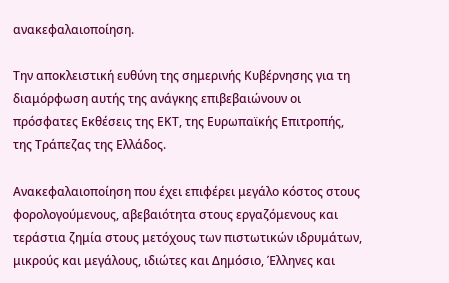ανακεφαλαιοποίηση.

Την αποκλειστική ευθύνη της σημερινής Κυβέρνησης για τη διαμόρφωση αυτής της ανάγκης επιβεβαιώνουν οι πρόσφατες Εκθέσεις της ΕΚΤ, της Ευρωπαϊκής Επιτροπής, της Τράπεζας της Ελλάδος.

Ανακεφαλαιοποίηση που έχει επιφέρει μεγάλο κόστος στους φορολογούμενους, αβεβαιότητα στους εργαζόμενους και τεράστια ζημία στους μετόχους των πιστωτικών ιδρυμάτων, μικρούς και μεγάλους, ιδιώτες και Δημόσιο, Έλληνες και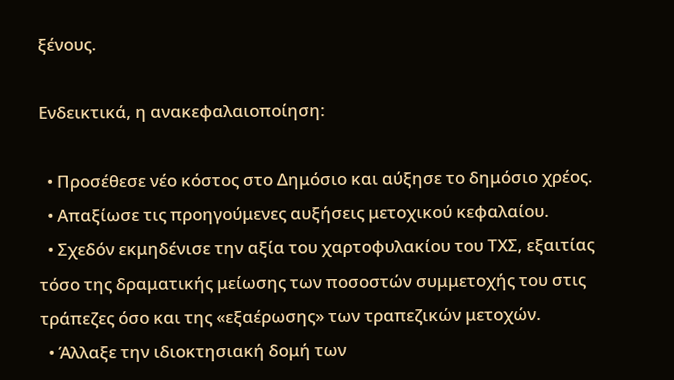ξένους.

Ενδεικτικά, η ανακεφαλαιοποίηση:

  • Προσέθεσε νέο κόστος στο Δημόσιο και αύξησε το δημόσιο χρέος.
  • Απαξίωσε τις προηγούμενες αυξήσεις μετοχικού κεφαλαίου.
  • Σχεδόν εκμηδένισε την αξία του χαρτοφυλακίου του ΤΧΣ, εξαιτίας τόσο της δραματικής μείωσης των ποσοστών συμμετοχής του στις τράπεζες όσο και της «εξαέρωσης» των τραπεζικών μετοχών.
  • Άλλαξε την ιδιοκτησιακή δομή των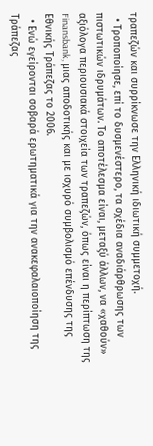τραπεζών και συρρίκνωσε την Ελληνική ιδιωτική συμμετοχή.
  • Τροποποίησε, επί το δυσμενέστερο, τα σχέδια αναδιάρθρωσης των πιστωτικών ιδρυμάτων. Το αποτέλεσμα είναι, μεταξύ άλλων, να «χαθούν» αξιόλογα περιουσιακά στοιχεία των τραπεζών, όπως είναι η περίπτωση της Finansbank, μιας αποδοτικής και με ισχυρό συμβολισμό επένδυσης της Εθνικής Τράπεζας το 2006.
  • Ενώ εγείρονται σοβαρά ερωτηματικά για την ανακεφαλαιοποίηση της Τράπεζας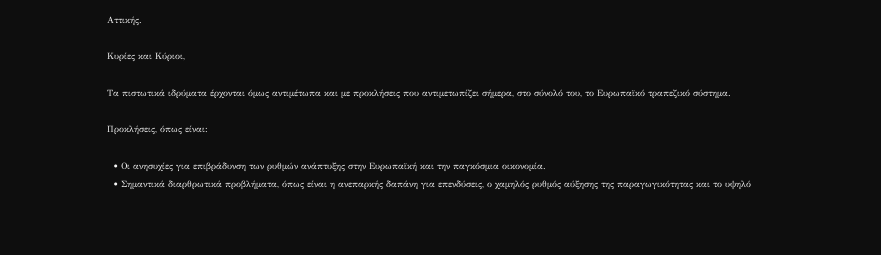Αττικής.

Κυρίες και Κύριοι,

Τα πιστωτικά ιδρύματα έρχονται όμως αντιμέτωπα και με προκλήσεις που αντιμετωπίζει σήμερα, στο σύνολό του, το Ευρωπαϊκό τραπεζικό σύστημα.

Προκλήσεις, όπως είναι:

  • Οι ανησυχίες για επιβράδυνση των ρυθμών ανάπτυξης στην Ευρωπαϊκή και την παγκόσμια οικονομία.
  • Σημαντικά διαρθρωτικά προβλήματα, όπως είναι η ανεπαρκής δαπάνη για επενδύσεις, ο χαμηλός ρυθμός αύξησης της παραγωγικότητας και το υψηλό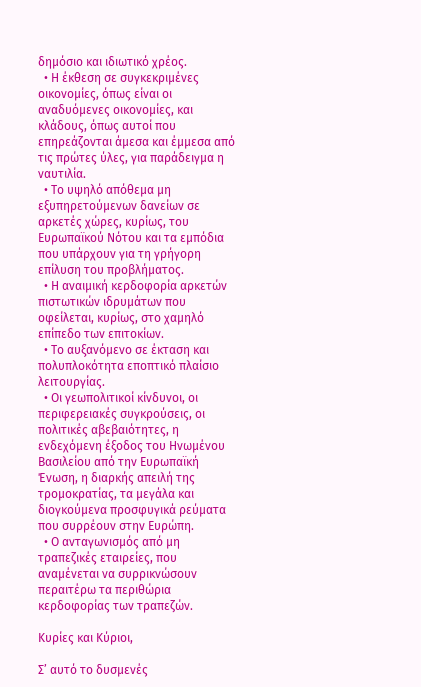δημόσιο και ιδιωτικό χρέος.
  • Η έκθεση σε συγκεκριμένες οικονομίες, όπως είναι οι αναδυόμενες οικονομίες, και κλάδους, όπως αυτοί που επηρεάζονται άμεσα και έμμεσα από τις πρώτες ύλες, για παράδειγμα η ναυτιλία.
  • Το υψηλό απόθεμα μη εξυπηρετούμενων δανείων σε αρκετές χώρες, κυρίως, του Ευρωπαϊκού Νότου και τα εμπόδια που υπάρχουν για τη γρήγορη επίλυση του προβλήματος.
  • Η αναιμική κερδοφορία αρκετών πιστωτικών ιδρυμάτων που οφείλεται, κυρίως, στο χαμηλό επίπεδο των επιτοκίων.
  • Το αυξανόμενο σε έκταση και πολυπλοκότητα εποπτικό πλαίσιο λειτουργίας.
  • Οι γεωπολιτικοί κίνδυνοι, οι περιφερειακές συγκρούσεις, οι πολιτικές αβεβαιότητες, η ενδεχόμενη έξοδος του Ηνωμένου Βασιλείου από την Ευρωπαϊκή Ένωση, η διαρκής απειλή της τρομοκρατίας, τα μεγάλα και διογκούμενα προσφυγικά ρεύματα που συρρέουν στην Ευρώπη.
  • Ο ανταγωνισμός από μη τραπεζικές εταιρείες, που αναμένεται να συρρικνώσουν περαιτέρω τα περιθώρια κερδοφορίας των τραπεζών.

Κυρίες και Κύριοι,

Σ’ αυτό το δυσμενές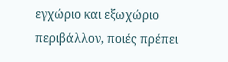εγχώριο και εξωχώριο περιβάλλον, ποιές πρέπει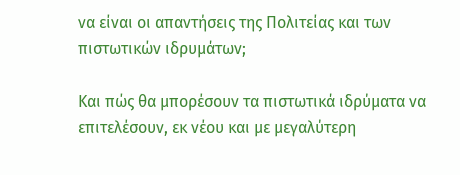να είναι οι απαντήσεις της Πολιτείας και των πιστωτικών ιδρυμάτων;

Και πώς θα μπορέσουν τα πιστωτικά ιδρύματα να επιτελέσουν, εκ νέου και με μεγαλύτερη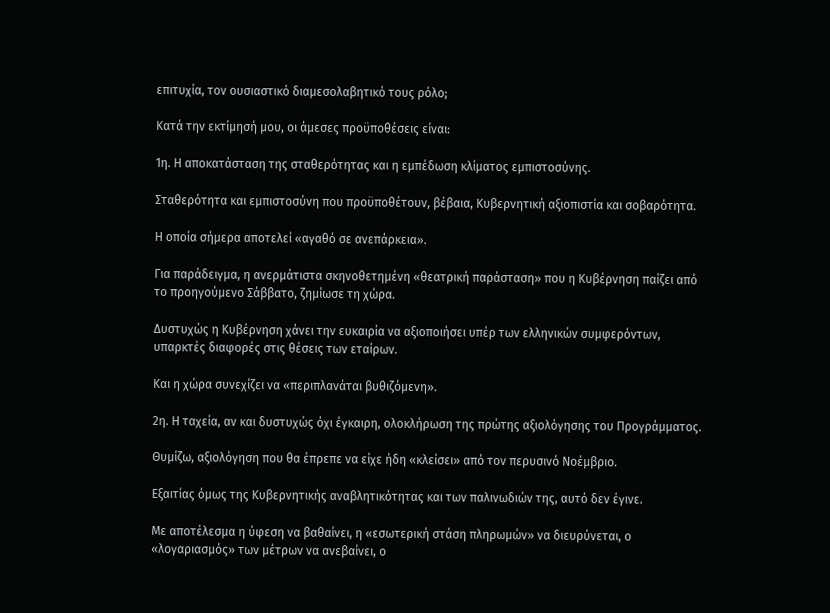επιτυχία, τον ουσιαστικό διαμεσολαβητικό τους ρόλο;

Κατά την εκτίμησή μου, οι άμεσες προϋποθέσεις είναι:

1η. Η αποκατάσταση της σταθερότητας και η εμπέδωση κλίματος εμπιστοσύνης.

Σταθερότητα και εμπιστοσύνη που προϋποθέτουν, βέβαια, Κυβερνητική αξιοπιστία και σοβαρότητα.

Η οποία σήμερα αποτελεί «αγαθό σε ανεπάρκεια».

Για παράδειγμα, η ανερμάτιστα σκηνοθετημένη «θεατρική παράσταση» που η Κυβέρνηση παίζει από το προηγούμενο Σάββατο, ζημίωσε τη χώρα.

Δυστυχώς η Κυβέρνηση χάνει την ευκαιρία να αξιοποιήσει υπέρ των ελληνικών συμφερόντων, υπαρκτές διαφορές στις θέσεις των εταίρων.

Και η χώρα συνεχίζει να «περιπλανάται βυθιζόμενη».

2η. Η ταχεία, αν και δυστυχώς όχι έγκαιρη, ολοκλήρωση της πρώτης αξιολόγησης του Προγράμματος.

Θυμίζω, αξιολόγηση που θα έπρεπε να είχε ήδη «κλείσει» από τον περυσινό Νοέμβριο.

Εξαιτίας όμως της Κυβερνητικής αναβλητικότητας και των παλινωδιών της, αυτό δεν έγινε.

Με αποτέλεσμα η ύφεση να βαθαίνει, η «εσωτερική στάση πληρωμών» να διευρύνεται, ο «λογαριασμός» των μέτρων να ανεβαίνει, ο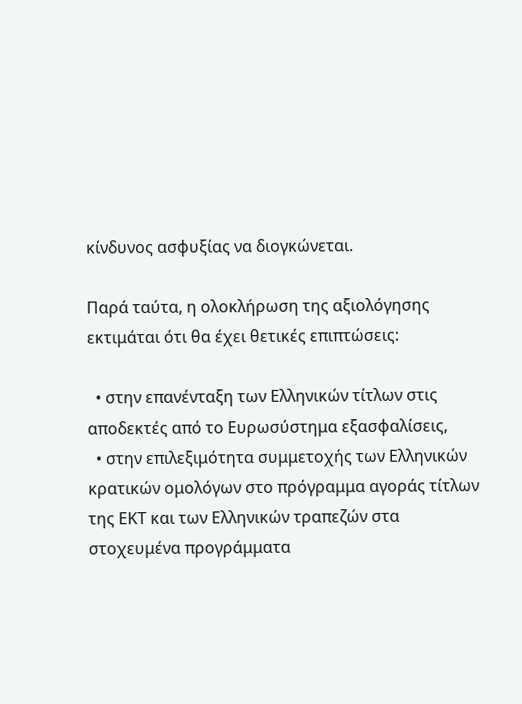κίνδυνος ασφυξίας να διογκώνεται.

Παρά ταύτα, η ολοκλήρωση της αξιολόγησης εκτιμάται ότι θα έχει θετικές επιπτώσεις:

  • στην επανένταξη των Ελληνικών τίτλων στις αποδεκτές από το Ευρωσύστημα εξασφαλίσεις,
  • στην επιλεξιμότητα συμμετοχής των Ελληνικών κρατικών ομολόγων στο πρόγραμμα αγοράς τίτλων της ΕΚΤ και των Ελληνικών τραπεζών στα στοχευμένα προγράμματα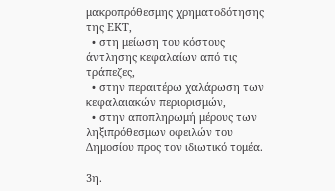μακροπρόθεσμης χρηματοδότησης της ΕΚΤ,
  • στη μείωση του κόστους άντλησης κεφαλαίων από τις τράπεζες,
  • στην περαιτέρω χαλάρωση των κεφαλαιακών περιορισμών,
  • στην αποπληρωμή μέρους των ληξιπρόθεσμων οφειλών του Δημοσίου προς τον ιδιωτικό τομέα.

3η.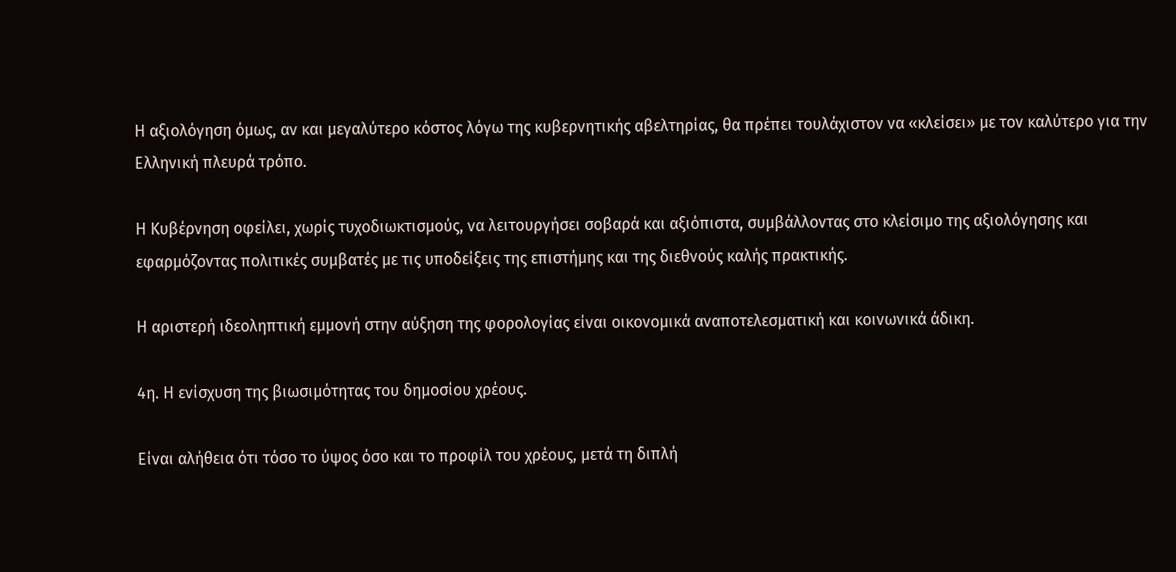Η αξιολόγηση όμως, αν και μεγαλύτερο κόστος λόγω της κυβερνητικής αβελτηρίας, θα πρέπει τουλάχιστον να «κλείσει» με τον καλύτερο για την Ελληνική πλευρά τρόπο.

Η Κυβέρνηση οφείλει, χωρίς τυχοδιωκτισμούς, να λειτουργήσει σοβαρά και αξιόπιστα, συμβάλλοντας στο κλείσιμο της αξιολόγησης και εφαρμόζοντας πολιτικές συμβατές με τις υποδείξεις της επιστήμης και της διεθνούς καλής πρακτικής.

Η αριστερή ιδεοληπτική εμμονή στην αύξηση της φορολογίας είναι οικονομικά αναποτελεσματική και κοινωνικά άδικη.

4η. Η ενίσχυση της βιωσιμότητας του δημοσίου χρέους.

Είναι αλήθεια ότι τόσο το ύψος όσο και το προφίλ του χρέους, μετά τη διπλή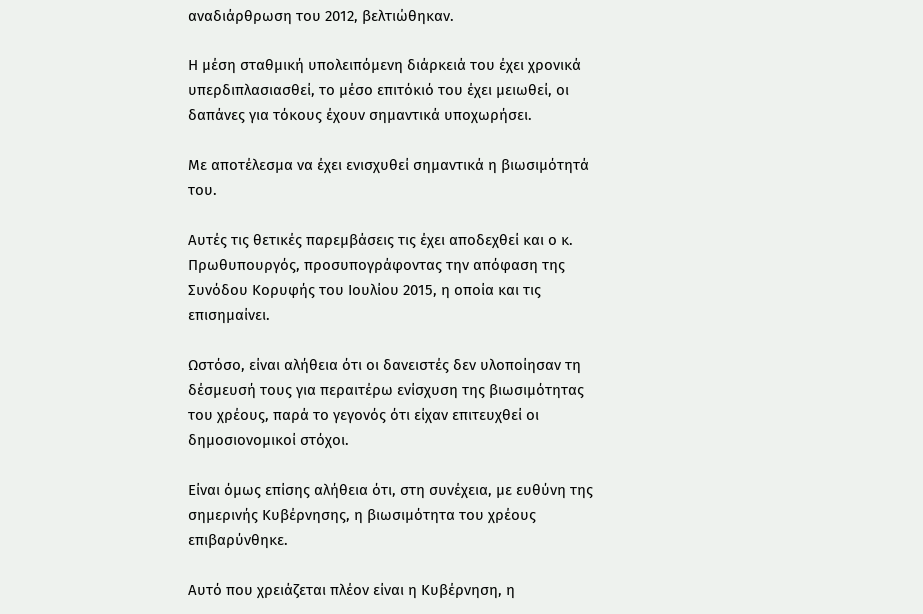αναδιάρθρωση του 2012, βελτιώθηκαν.

Η μέση σταθμική υπολειπόμενη διάρκειά του έχει χρονικά υπερδιπλασιασθεί, το μέσο επιτόκιό του έχει μειωθεί, οι δαπάνες για τόκους έχουν σημαντικά υποχωρήσει.

Με αποτέλεσμα να έχει ενισχυθεί σημαντικά η βιωσιμότητά του.

Αυτές τις θετικές παρεμβάσεις τις έχει αποδεχθεί και ο κ. Πρωθυπουργός, προσυπογράφοντας την απόφαση της Συνόδου Κορυφής του Ιουλίου 2015, η οποία και τις επισημαίνει.

Ωστόσο, είναι αλήθεια ότι οι δανειστές δεν υλοποίησαν τη δέσμευσή τους για περαιτέρω ενίσχυση της βιωσιμότητας του χρέους, παρά το γεγονός ότι είχαν επιτευχθεί οι δημοσιονομικοί στόχοι.

Είναι όμως επίσης αλήθεια ότι, στη συνέχεια, με ευθύνη της σημερινής Κυβέρνησης, η βιωσιμότητα του χρέους επιβαρύνθηκε.

Αυτό που χρειάζεται πλέον είναι η Κυβέρνηση, η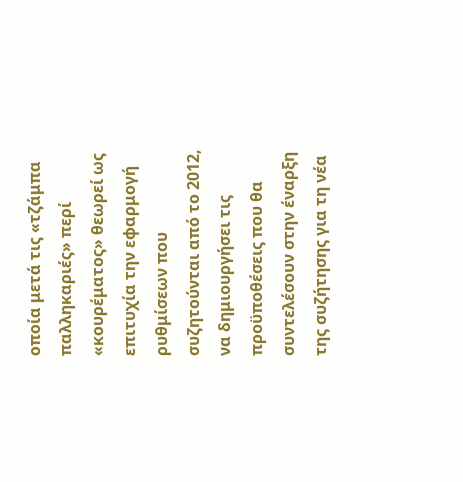οποία μετά τις «τζάμπα παλληκαριές» περί «κουρέματος» θεωρεί ως επιτυχία την εφαρμογή ρυθμίσεων που συζητούνται από το 2012, να δημιουργήσει τις προϋποθέσεις που θα συντελέσουν στην έναρξη της συζήτησης για τη νέα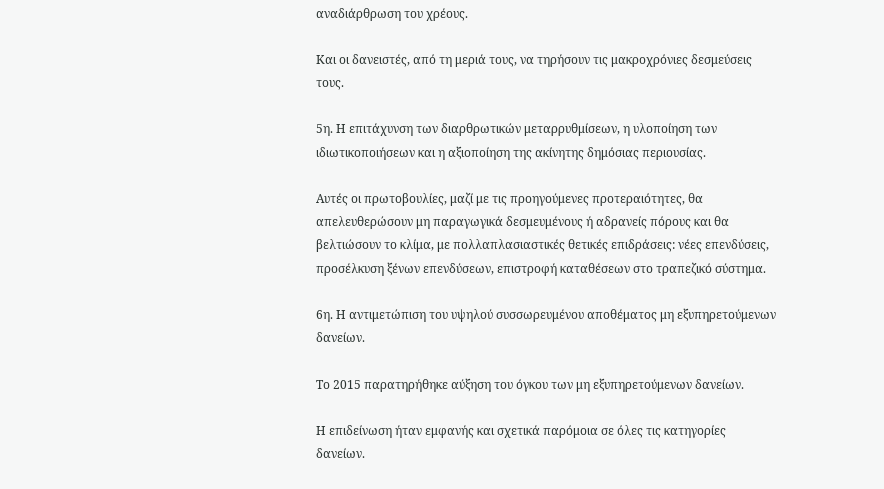αναδιάρθρωση του χρέους.

Και οι δανειστές, από τη μεριά τους, να τηρήσουν τις μακροχρόνιες δεσμεύσεις τους.

5η. Η επιτάχυνση των διαρθρωτικών μεταρρυθμίσεων, η υλοποίηση των ιδιωτικοποιήσεων και η αξιοποίηση της ακίνητης δημόσιας περιουσίας.

Αυτές οι πρωτοβουλίες, μαζί με τις προηγούμενες προτεραιότητες, θα απελευθερώσουν μη παραγωγικά δεσμευμένους ή αδρανείς πόρους και θα βελτιώσουν το κλίμα, με πολλαπλασιαστικές θετικές επιδράσεις: νέες επενδύσεις, προσέλκυση ξένων επενδύσεων, επιστροφή καταθέσεων στο τραπεζικό σύστημα.

6η. Η αντιμετώπιση του υψηλού συσσωρευμένου αποθέματος μη εξυπηρετούμενων δανείων.

Το 2015 παρατηρήθηκε αύξηση του όγκου των μη εξυπηρετούμενων δανείων.

Η επιδείνωση ήταν εμφανής και σχετικά παρόμοια σε όλες τις κατηγορίες δανείων.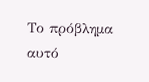Το πρόβλημα αυτό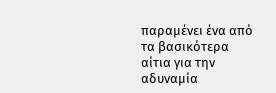παραμένει ένα από τα βασικότερα αίτια για την αδυναμία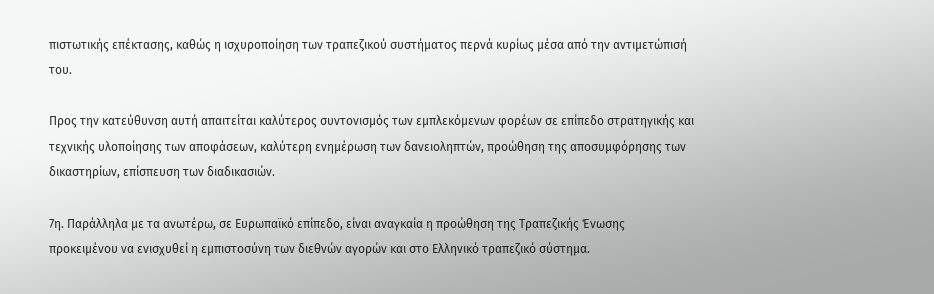πιστωτικής επέκτασης, καθώς η ισχυροποίηση των τραπεζικού συστήματος περνά κυρίως μέσα από την αντιμετώπισή του.

Προς την κατεύθυνση αυτή απαιτείται καλύτερος συντονισμός των εμπλεκόμενων φορέων σε επίπεδο στρατηγικής και τεχνικής υλοποίησης των αποφάσεων, καλύτερη ενημέρωση των δανειοληπτών, προώθηση της αποσυμφόρησης των δικαστηρίων, επίσπευση των διαδικασιών.

7η. Παράλληλα με τα ανωτέρω, σε Ευρωπαϊκό επίπεδο, είναι αναγκαία η προώθηση της Τραπεζικής Ένωσης προκειμένου να ενισχυθεί η εμπιστοσύνη των διεθνών αγορών και στο Ελληνικό τραπεζικό σύστημα.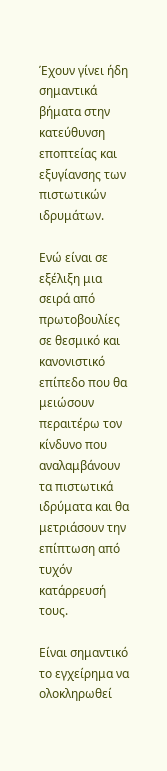Έχουν γίνει ήδη σημαντικά βήματα στην κατεύθυνση εποπτείας και εξυγίανσης των πιστωτικών ιδρυμάτων.

Ενώ είναι σε εξέλιξη μια σειρά από πρωτοβουλίες σε θεσμικό και κανονιστικό επίπεδο που θα μειώσουν περαιτέρω τον κίνδυνο που αναλαμβάνουν τα πιστωτικά ιδρύματα και θα μετριάσουν την επίπτωση από τυχόν κατάρρευσή τους.

Είναι σημαντικό το εγχείρημα να ολοκληρωθεί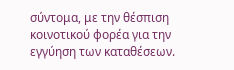σύντομα, με την θέσπιση κοινοτικού φορέα για την εγγύηση των καταθέσεων.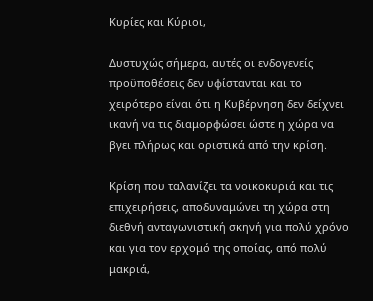Κυρίες και Κύριοι,

Δυστυχώς σήμερα, αυτές οι ενδογενείς προϋποθέσεις δεν υφίστανται και το χειρότερο είναι ότι η Κυβέρνηση δεν δείχνει ικανή να τις διαμορφώσει ώστε η χώρα να βγει πλήρως και οριστικά από την κρίση.

Κρίση που ταλανίζει τα νοικοκυριά και τις επιχειρήσεις, αποδυναμώνει τη χώρα στη διεθνή ανταγωνιστική σκηνή για πολύ χρόνο και για τον ερχομό της οποίας, από πολύ μακριά,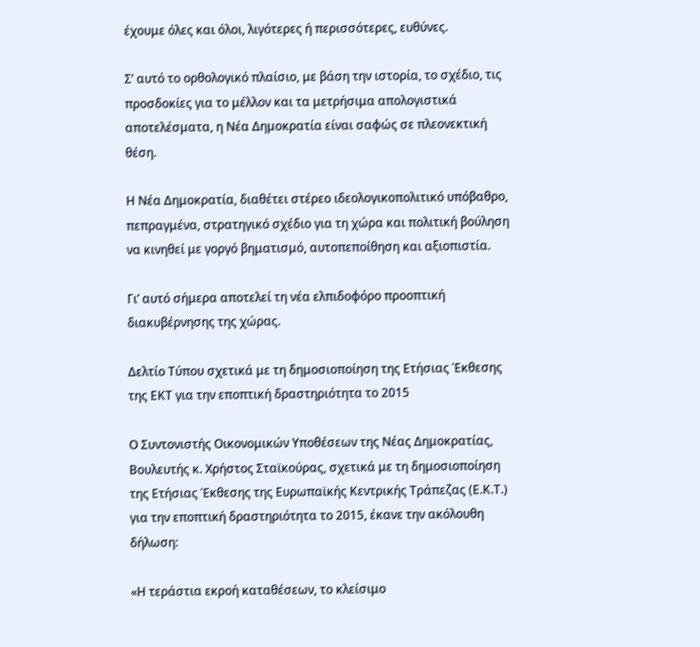έχουμε όλες και όλοι, λιγότερες ή περισσότερες, ευθύνες.

Σ’ αυτό το ορθολογικό πλαίσιο, με βάση την ιστορία, το σχέδιο, τις προσδοκίες για το μέλλον και τα μετρήσιμα απολογιστικά αποτελέσματα, η Νέα Δημοκρατία είναι σαφώς σε πλεονεκτική θέση.

Η Νέα Δημοκρατία, διαθέτει στέρεο ιδεολογικοπολιτικό υπόβαθρο, πεπραγμένα, στρατηγικό σχέδιο για τη χώρα και πολιτική βούληση να κινηθεί με γοργό βηματισμό, αυτοπεποίθηση και αξιοπιστία.

Γι’ αυτό σήμερα αποτελεί τη νέα ελπιδοφόρο προοπτική διακυβέρνησης της χώρας.

Δελτίο Τύπου σχετικά με τη δημοσιοποίηση της Ετήσιας Έκθεσης της ΕΚΤ για την εποπτική δραστηριότητα το 2015

Ο Συντονιστής Οικονομικών Υποθέσεων της Νέας Δημοκρατίας, Βουλευτής κ. Χρήστος Σταϊκούρας, σχετικά με τη δημοσιοποίηση της Ετήσιας Έκθεσης της Ευρωπαϊκής Κεντρικής Τράπεζας (Ε.Κ.Τ.) για την εποπτική δραστηριότητα το 2015, έκανε την ακόλουθη δήλωση:

«Η τεράστια εκροή καταθέσεων, το κλείσιμο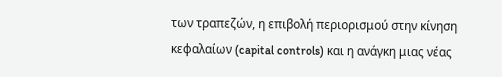των τραπεζών, η επιβολή περιορισμού στην κίνηση κεφαλαίων (capital controls) και η ανάγκη μιας νέας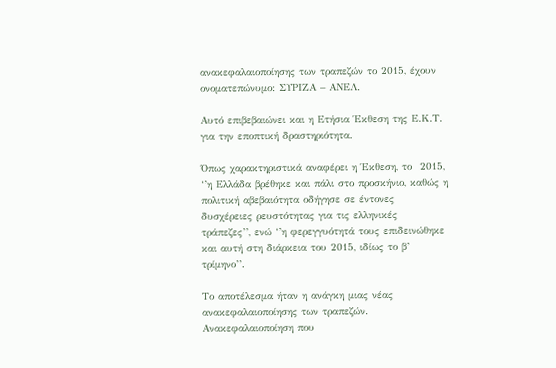ανακεφαλαιοποίησης των τραπεζών το 2015, έχουν ονοματεπώνυμο: ΣΥΡΙΖΑ – ΑΝΕΛ.

Aυτό επιβεβαιώνει και η Ετήσια Έκθεση της Ε.Κ.Τ. για την εποπτική δραστηριότητα.

Όπως χαρακτηριστικά αναφέρει η Έκθεση, το  2015, ‘’η Ελλάδα βρέθηκε και πάλι στο προσκήνιο, καθώς η πολιτική αβεβαιότητα οδήγησε σε έντονες δυσχέρειες ρευστότητας για τις ελληνικές τράπεζες’’, ενώ ‘’η φερεγγυότητά τους επιδεινώθηκε και αυτή στη διάρκεια του 2015, ιδίως το β’ τρίμηνο’’.

Το αποτέλεσμα ήταν η ανάγκη μιας νέας ανακεφαλαιοποίησης των τραπεζών. Ανακεφαλαιοποίηση που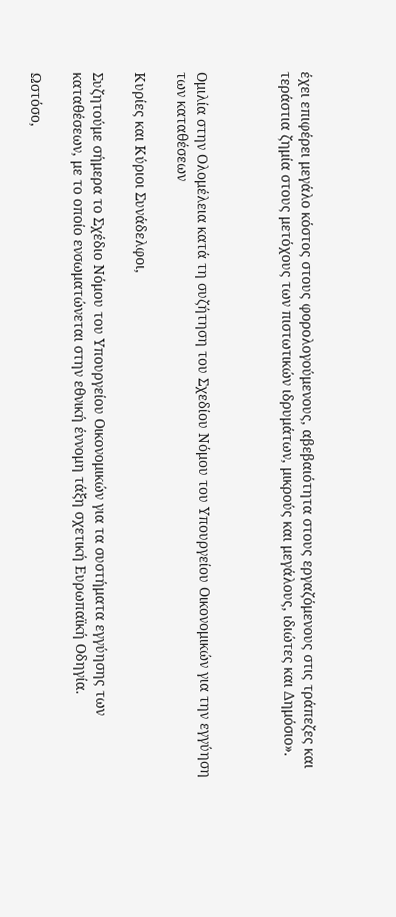έχει επιφέρει μεγάλο κόστος στους φορολογούμενους, αβεβαιότητα στους εργαζόμενους στις τράπεζες και τεράστια ζημία στους μετόχους των πιστωτικών ιδρυμάτων, μικρούς και μεγάλους, ιδιώτες και Δημόσιο».



Ομιλία στην Ολομέλεια κατά τη συζήτηση του Σχεδίου Νόμου του Υπουργείου Οικονομικών για την εγγύηση των καταθέσεων

Κυρίες και Κύριοι Συνάδελφοι,

Συζητούμε σήμερα το Σχέδιο Νόμου του Υπουργείου Οικονομικών για τα συστήματα εγγύησης των καταθέσεων, με το οποίο ενσωματώνεται στην εθνική έννομη τάξη σχετική Ευρωπαϊκή Οδηγία.

Ωστόσο,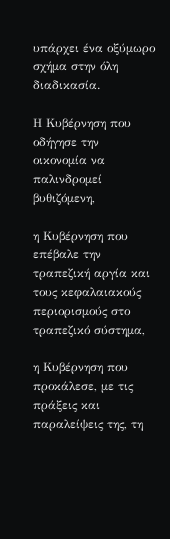υπάρχει ένα οξύμωρο σχήμα στην όλη διαδικασία.

Η Κυβέρνηση που οδήγησε την οικονομία να παλινδρομεί βυθιζόμενη,

η Κυβέρνηση που επέβαλε την τραπεζική αργία και τους κεφαλαιακούς περιορισμούς στο τραπεζικό σύστημα,

η Κυβέρνηση που προκάλεσε, με τις πράξεις και παραλείψεις της, τη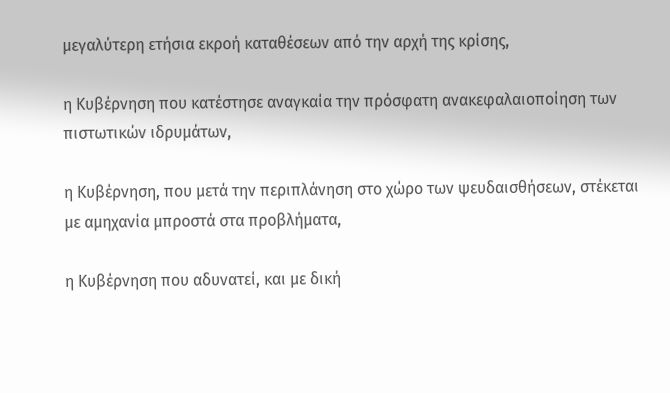μεγαλύτερη ετήσια εκροή καταθέσεων από την αρχή της κρίσης,

η Κυβέρνηση που κατέστησε αναγκαία την πρόσφατη ανακεφαλαιοποίηση των πιστωτικών ιδρυμάτων,

η Κυβέρνηση, που μετά την περιπλάνηση στο χώρο των ψευδαισθήσεων, στέκεται με αμηχανία μπροστά στα προβλήματα,

η Κυβέρνηση που αδυνατεί, και με δική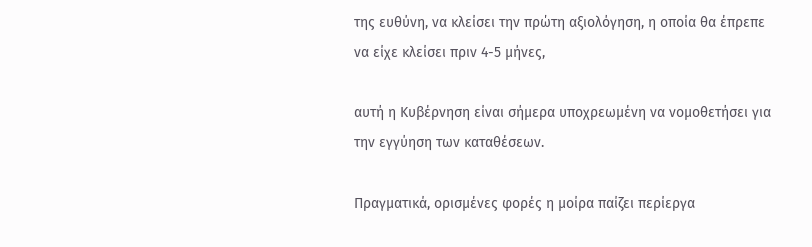της ευθύνη, να κλείσει την πρώτη αξιολόγηση, η οποία θα έπρεπε να είχε κλείσει πριν 4-5 μήνες,

αυτή η Κυβέρνηση είναι σήμερα υποχρεωμένη να νομοθετήσει για την εγγύηση των καταθέσεων.

Πραγματικά, ορισμένες φορές η μοίρα παίζει περίεργα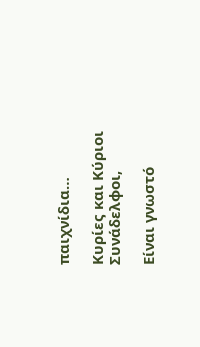παιχνίδια…

Κυρίες και Κύριοι Συνάδελφοι,

Είναι γνωστό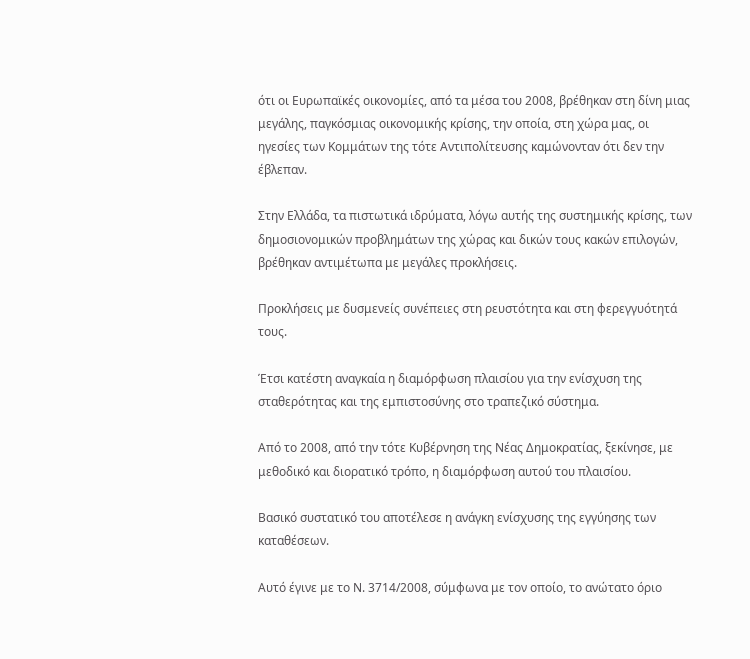ότι οι Ευρωπαϊκές οικονομίες, από τα μέσα του 2008, βρέθηκαν στη δίνη μιας μεγάλης, παγκόσμιας οικονομικής κρίσης, την οποία, στη χώρα μας, οι ηγεσίες των Κομμάτων της τότε Αντιπολίτευσης καμώνονταν ότι δεν την έβλεπαν.

Στην Ελλάδα, τα πιστωτικά ιδρύματα, λόγω αυτής της συστημικής κρίσης, των δημοσιονομικών προβλημάτων της χώρας και δικών τους κακών επιλογών, βρέθηκαν αντιμέτωπα με μεγάλες προκλήσεις.

Προκλήσεις με δυσμενείς συνέπειες στη ρευστότητα και στη φερεγγυότητά τους.

Έτσι κατέστη αναγκαία η διαμόρφωση πλαισίου για την ενίσχυση της σταθερότητας και της εμπιστοσύνης στο τραπεζικό σύστημα.

Από το 2008, από την τότε Κυβέρνηση της Νέας Δημοκρατίας, ξεκίνησε, με μεθοδικό και διορατικό τρόπο, η διαμόρφωση αυτού του πλαισίου.

Βασικό συστατικό του αποτέλεσε η ανάγκη ενίσχυσης της εγγύησης των καταθέσεων.

Αυτό έγινε με το Ν. 3714/2008, σύμφωνα με τον οποίο, το ανώτατο όριο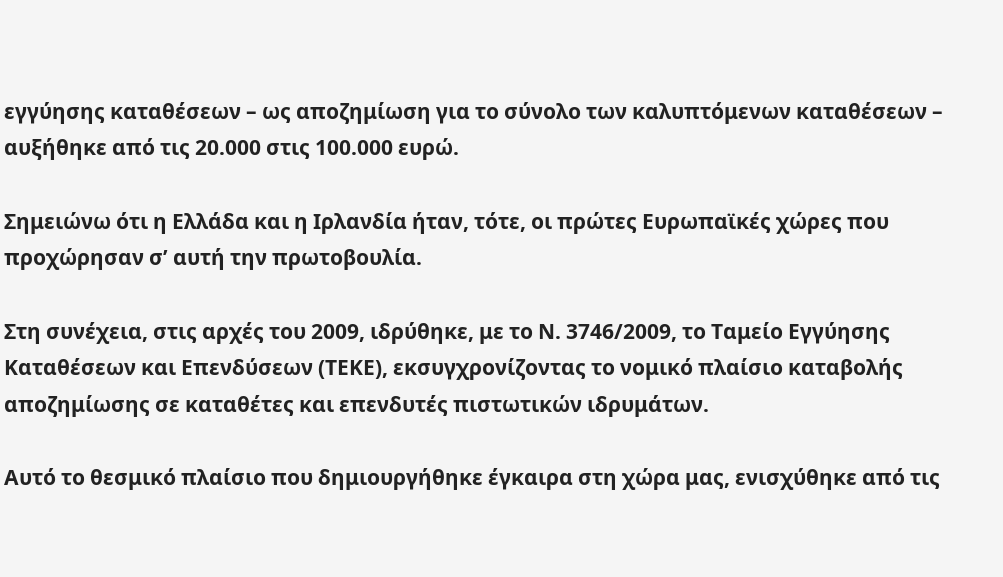εγγύησης καταθέσεων – ως αποζημίωση για το σύνολο των καλυπτόμενων καταθέσεων – αυξήθηκε από τις 20.000 στις 100.000 ευρώ.

Σημειώνω ότι η Ελλάδα και η Ιρλανδία ήταν, τότε, οι πρώτες Ευρωπαϊκές χώρες που προχώρησαν σ’ αυτή την πρωτοβουλία.

Στη συνέχεια, στις αρχές του 2009, ιδρύθηκε, με το Ν. 3746/2009, το Ταμείο Εγγύησης Καταθέσεων και Επενδύσεων (ΤΕΚΕ), εκσυγχρονίζοντας το νομικό πλαίσιο καταβολής αποζημίωσης σε καταθέτες και επενδυτές πιστωτικών ιδρυμάτων.

Αυτό το θεσμικό πλαίσιο που δημιουργήθηκε έγκαιρα στη χώρα μας, ενισχύθηκε από τις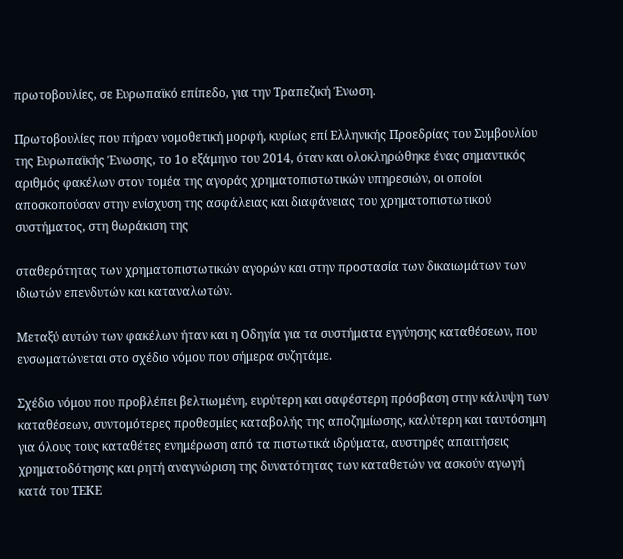πρωτοβουλίες, σε Ευρωπαϊκό επίπεδο, για την Τραπεζική Ένωση.

Πρωτοβουλίες που πήραν νομοθετική μορφή, κυρίως επί Ελληνικής Προεδρίας του Συμβουλίου της Ευρωπαϊκής Ένωσης, το 1ο εξάμηνο του 2014, όταν και ολοκληρώθηκε ένας σημαντικός αριθμός φακέλων στον τομέα της αγοράς χρηματοπιστωτικών υπηρεσιών, οι οποίοι αποσκοπούσαν στην ενίσχυση της ασφάλειας και διαφάνειας του χρηματοπιστωτικού συστήματος, στη θωράκιση της

σταθερότητας των χρηματοπιστωτικών αγορών και στην προστασία των δικαιωμάτων των ιδιωτών επενδυτών και καταναλωτών.

Μεταξύ αυτών των φακέλων ήταν και η Οδηγία για τα συστήματα εγγύησης καταθέσεων, που ενσωματώνεται στο σχέδιο νόμου που σήμερα συζητάμε.

Σχέδιο νόμου που προβλέπει βελτιωμένη, ευρύτερη και σαφέστερη πρόσβαση στην κάλυψη των καταθέσεων, συντομότερες προθεσμίες καταβολής της αποζημίωσης, καλύτερη και ταυτόσημη για όλους τους καταθέτες ενημέρωση από τα πιστωτικά ιδρύματα, αυστηρές απαιτήσεις χρηματοδότησης και ρητή αναγνώριση της δυνατότητας των καταθετών να ασκούν αγωγή κατά του ΤΕΚΕ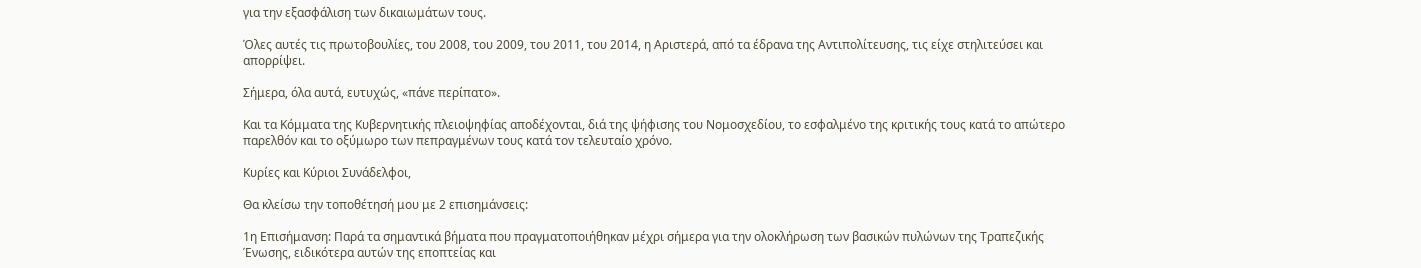για την εξασφάλιση των δικαιωμάτων τους.

Όλες αυτές τις πρωτοβουλίες, του 2008, του 2009, του 2011, του 2014, η Αριστερά, από τα έδρανα της Αντιπολίτευσης, τις είχε στηλιτεύσει και απορρίψει.

Σήμερα, όλα αυτά, ευτυχώς, «πάνε περίπατο».

Και τα Κόμματα της Κυβερνητικής πλειοψηφίας αποδέχονται, διά της ψήφισης του Νομοσχεδίου, το εσφαλμένο της κριτικής τους κατά το απώτερο παρελθόν και το οξύμωρο των πεπραγμένων τους κατά τον τελευταίο χρόνο.

Κυρίες και Κύριοι Συνάδελφοι,

Θα κλείσω την τοποθέτησή μου με 2 επισημάνσεις:

1η Επισήμανση: Παρά τα σημαντικά βήματα που πραγματοποιήθηκαν μέχρι σήμερα για την ολοκλήρωση των βασικών πυλώνων της Τραπεζικής Ένωσης, ειδικότερα αυτών της εποπτείας και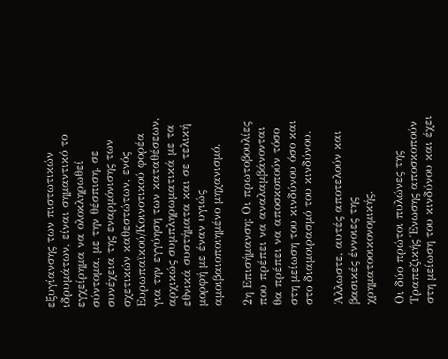εξυγίανσης των πιστωτικών ιδρυμάτων, είναι σημαντικό το εγχείρημα να ολοκληρωθεί σύντομα, με την θέσπιση, σε συνέχεια της εναρμόνισης των σχετικών καθεστώτων, ενός Ευρωπαϊκού/Κοινοτικού φορέα για την εγγύηση των καταθέσεων, αρχικώς συμπληρωματικά με τα εθνικά συστήματα και σε τελική μορφή με έναν υγιώς αμοιβαιοποιημένο μηχανισμό.

2η Επισήμανση: Οι πρωτοβουλίες που πρέπει να αναλαμβάνονται θα πρέπει να αποσκοπούν τόσο στη μείωση του κινδύνου όσο και στο διαμοιρασμό του κινδύνου.

Άλλωστε, αυτές αποτελούν και βασικές έννοιες της χρηματοοικονομικής.

Οι δύο πρώτοι πυλώνες της Τραπεζικής Ένωσης αποσκοπούν στη μείωση του κινδύνου και έχει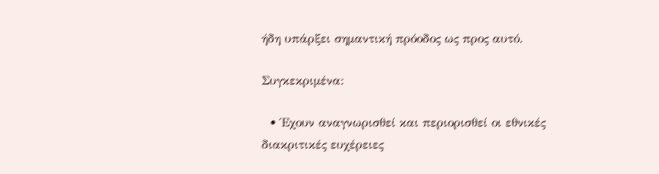ήδη υπάρξει σημαντική πρόοδος ως προς αυτό.

Συγκεκριμένα:

  • Έχουν αναγνωρισθεί και περιορισθεί οι εθνικές διακριτικές ευχέρειες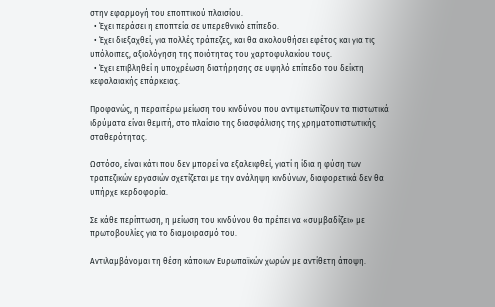στην εφαρμογή του εποπτικού πλαισίου.
  • Έχει περάσει η εποπτεία σε υπερεθνικό επίπεδο.
  • Έχει διεξαχθεί, για πολλές τράπεζες, και θα ακολουθήσει εφέτος και για τις υπόλοιπες, αξιολόγηση της ποιότητας του χαρτοφυλακίου τους.
  • Έχει επιβληθεί η υποχρέωση διατήρησης σε υψηλό επίπεδο του δείκτη κεφαλαιακής επάρκειας.

Προφανώς, η περαιτέρω μείωση του κινδύνου που αντιμετωπίζουν τα πιστωτικά ιδρύματα είναι θεμιτή, στο πλαίσιο της διασφάλισης της χρηματοπιστωτικής σταθερότητας.

Ωστόσο, είναι κάτι που δεν μπορεί να εξαλειφθεί, γιατί η ίδια η φύση των τραπεζικών εργασιών σχετίζεται με την ανάληψη κινδύνων, διαφορετικά δεν θα υπήρχε κερδοφορία.

Σε κάθε περίπτωση, η μείωση του κινδύνου θα πρέπει να «συμβαδίζει» με πρωτοβουλίες για το διαμοιρασμό του.

Αντιλαμβάνομαι τη θέση κάποιων Ευρωπαϊκών χωρών με αντίθετη άποψη.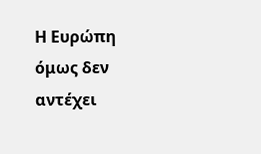Η Ευρώπη όμως δεν αντέχει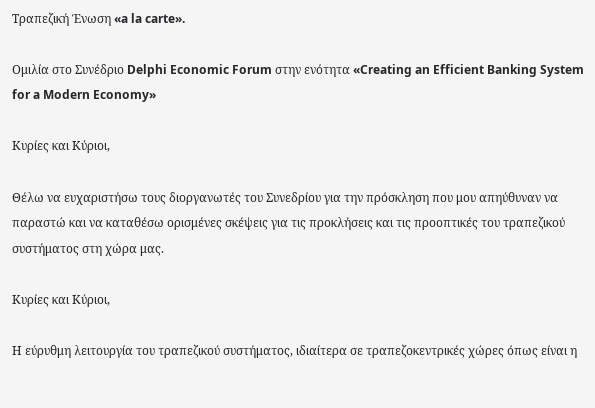Τραπεζική Ένωση «a la carte».

Ομιλία στο Συνέδριο Delphi Economic Forum στην ενότητα «Creating an Efficient Banking System for a Modern Economy»

Κυρίες και Κύριοι,

Θέλω να ευχαριστήσω τους διοργανωτές του Συνεδρίου για την πρόσκληση που μου απηύθυναν να παραστώ και να καταθέσω ορισμένες σκέψεις για τις προκλήσεις και τις προοπτικές του τραπεζικού συστήματος στη χώρα μας.

Κυρίες και Κύριοι,

Η εύρυθμη λειτουργία του τραπεζικού συστήματος, ιδιαίτερα σε τραπεζοκεντρικές χώρες όπως είναι η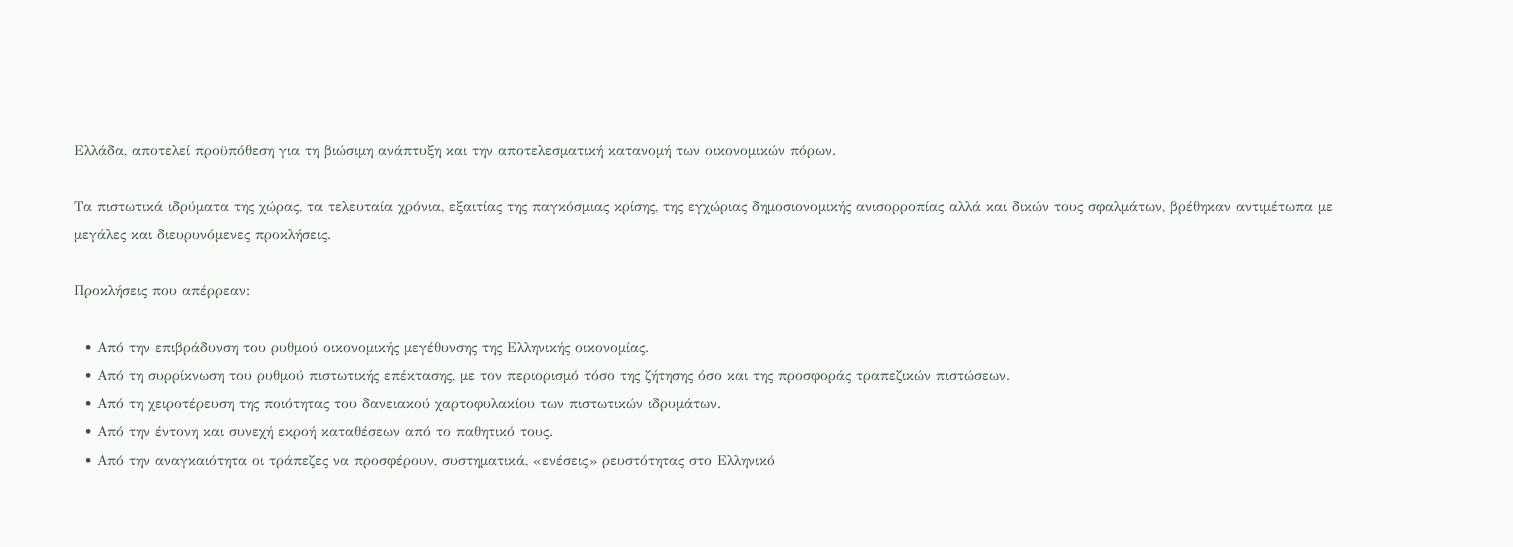Ελλάδα, αποτελεί προϋπόθεση για τη βιώσιμη ανάπτυξη και την αποτελεσματική κατανομή των οικονομικών πόρων.

Τα πιστωτικά ιδρύματα της χώρας, τα τελευταία χρόνια, εξαιτίας της παγκόσμιας κρίσης, της εγχώριας δημοσιονομικής ανισορροπίας αλλά και δικών τους σφαλμάτων, βρέθηκαν αντιμέτωπα με μεγάλες και διευρυνόμενες προκλήσεις.

Προκλήσεις που απέρρεαν:

  • Από την επιβράδυνση του ρυθμού οικονομικής μεγέθυνσης της Ελληνικής οικονομίας.
  • Από τη συρρίκνωση του ρυθμού πιστωτικής επέκτασης, με τον περιορισμό τόσο της ζήτησης όσο και της προσφοράς τραπεζικών πιστώσεων.
  • Από τη χειροτέρευση της ποιότητας του δανειακού χαρτοφυλακίου των πιστωτικών ιδρυμάτων.
  • Από την έντονη και συνεχή εκροή καταθέσεων από το παθητικό τους.
  • Από την αναγκαιότητα οι τράπεζες να προσφέρουν, συστηματικά, «ενέσεις» ρευστότητας στο Ελληνικό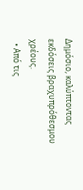Δημόσιο, καλύπτοντας εκδόσεις βραχυπρόθεσμου χρέους.
  • Από τις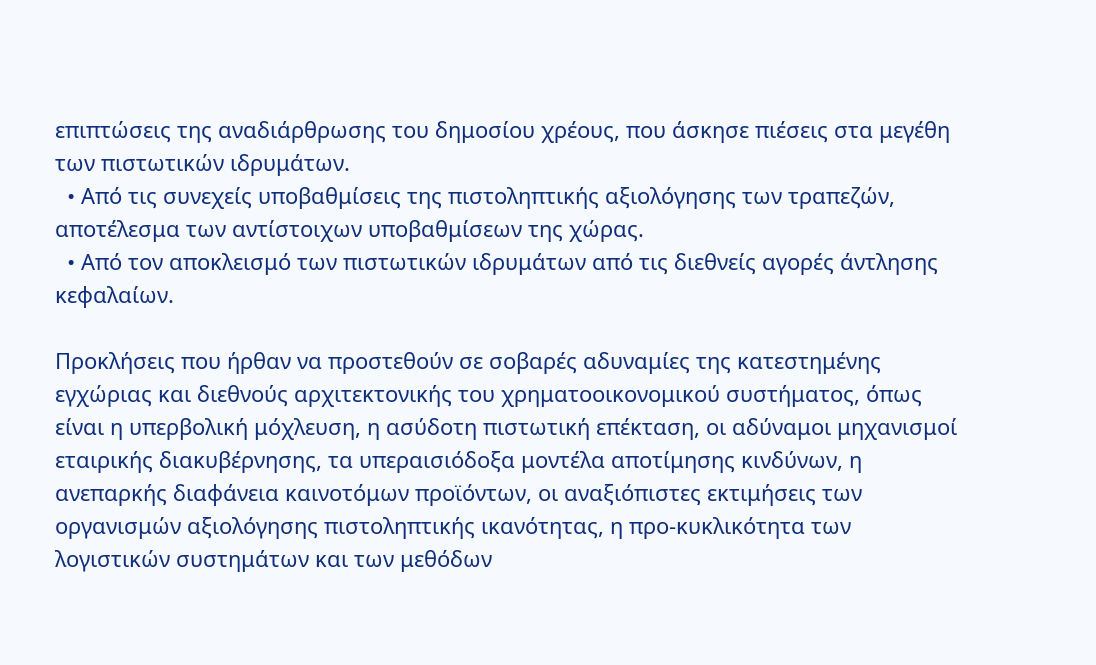επιπτώσεις της αναδιάρθρωσης του δημοσίου χρέους, που άσκησε πιέσεις στα μεγέθη των πιστωτικών ιδρυμάτων.
  • Από τις συνεχείς υποβαθμίσεις της πιστοληπτικής αξιολόγησης των τραπεζών, αποτέλεσμα των αντίστοιχων υποβαθμίσεων της χώρας.
  • Από τον αποκλεισμό των πιστωτικών ιδρυμάτων από τις διεθνείς αγορές άντλησης κεφαλαίων.

Προκλήσεις που ήρθαν να προστεθούν σε σοβαρές αδυναμίες της κατεστημένης εγχώριας και διεθνούς αρχιτεκτονικής του χρηματοοικονομικού συστήματος, όπως είναι η υπερβολική μόχλευση, η ασύδοτη πιστωτική επέκταση, οι αδύναμοι μηχανισμοί εταιρικής διακυβέρνησης, τα υπεραισιόδοξα μοντέλα αποτίμησης κινδύνων, η ανεπαρκής διαφάνεια καινοτόμων προϊόντων, οι αναξιόπιστες εκτιμήσεις των οργανισμών αξιολόγησης πιστοληπτικής ικανότητας, η προ-κυκλικότητα των λογιστικών συστημάτων και των μεθόδων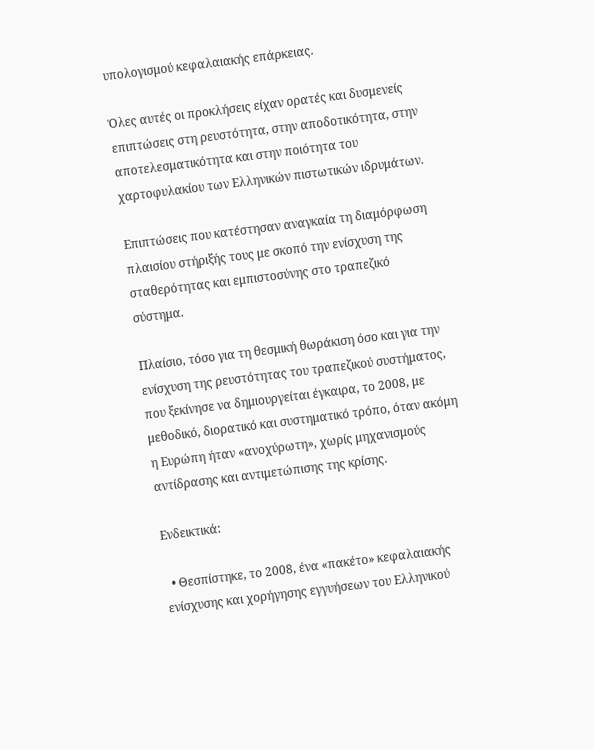υπολογισμού κεφαλαιακής επάρκειας.

Όλες αυτές οι προκλήσεις είχαν ορατές και δυσμενείς επιπτώσεις στη ρευστότητα, στην αποδοτικότητα, στην αποτελεσματικότητα και στην ποιότητα του χαρτοφυλακίου των Ελληνικών πιστωτικών ιδρυμάτων.

Επιπτώσεις που κατέστησαν αναγκαία τη διαμόρφωση πλαισίου στήριξής τους με σκοπό την ενίσχυση της σταθερότητας και εμπιστοσύνης στο τραπεζικό σύστημα.

Πλαίσιο, τόσο για τη θεσμική θωράκιση όσο και για την ενίσχυση της ρευστότητας του τραπεζικού συστήματος, που ξεκίνησε να δημιουργείται έγκαιρα, το 2008, με μεθοδικό, διορατικό και συστηματικό τρόπο, όταν ακόμη η Ευρώπη ήταν «ανοχύρωτη», χωρίς μηχανισμούς αντίδρασης και αντιμετώπισης της κρίσης.

Ενδεικτικά:

  • Θεσπίστηκε, το 2008, ένα «πακέτο» κεφαλαιακής ενίσχυσης και χορήγησης εγγυήσεων του Ελληνικού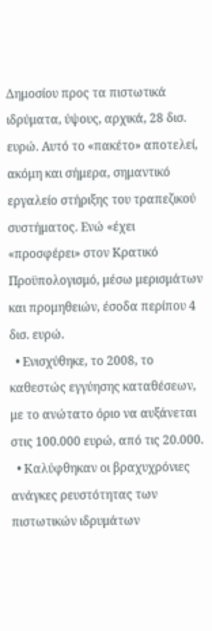Δημοσίου προς τα πιστωτικά ιδρύματα, ύψους, αρχικά, 28 δισ. ευρώ. Αυτό το «πακέτο» αποτελεί, ακόμη και σήμερα, σημαντικό εργαλείο στήριξης του τραπεζικού συστήματος. Ενώ «έχει «προσφέρει» στον Κρατικό Προϋπολογισμό, μέσω μερισμάτων και προμηθειών, έσοδα περίπου 4 δισ. ευρώ.
  • Ενισχύθηκε, το 2008, το καθεστώς εγγύησης καταθέσεων, με το ανώτατο όριο να αυξάνεται στις 100.000 ευρώ, από τις 20.000.
  • Καλύφθηκαν οι βραχυχρόνιες ανάγκες ρευστότητας των πιστωτικών ιδρυμάτων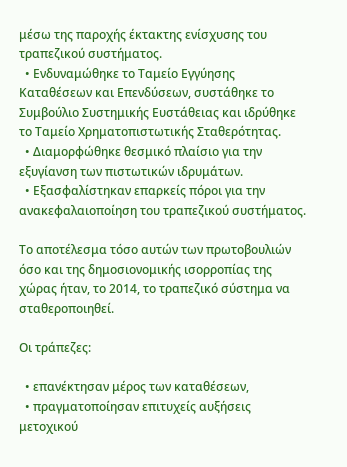μέσω της παροχής έκτακτης ενίσχυσης του τραπεζικού συστήματος.
  • Ενδυναμώθηκε το Ταμείο Εγγύησης Καταθέσεων και Επενδύσεων, συστάθηκε το Συμβούλιο Συστημικής Ευστάθειας και ιδρύθηκε το Ταμείο Χρηματοπιστωτικής Σταθερότητας.
  • Διαμορφώθηκε θεσμικό πλαίσιο για την εξυγίανση των πιστωτικών ιδρυμάτων.
  • Εξασφαλίστηκαν επαρκείς πόροι για την ανακεφαλαιοποίηση του τραπεζικού συστήματος.

Το αποτέλεσμα τόσο αυτών των πρωτοβουλιών όσο και της δημοσιονομικής ισορροπίας της χώρας ήταν, το 2014, το τραπεζικό σύστημα να σταθεροποιηθεί.

Οι τράπεζες:

  • επανέκτησαν μέρος των καταθέσεων,
  • πραγματοποίησαν επιτυχείς αυξήσεις μετοχικού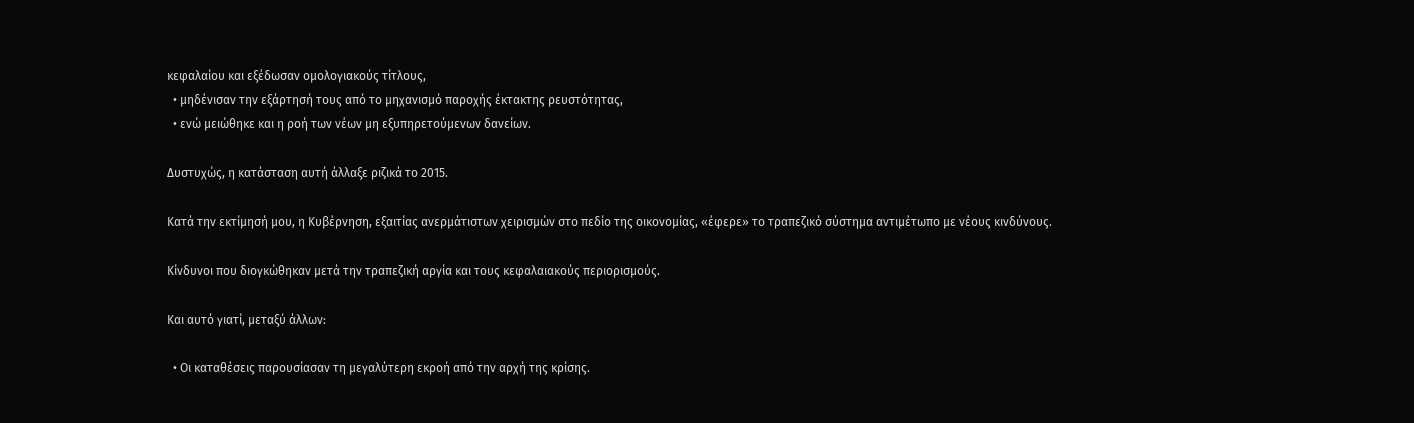κεφαλαίου και εξέδωσαν ομολογιακούς τίτλους,
  • μηδένισαν την εξάρτησή τους από το μηχανισμό παροχής έκτακτης ρευστότητας,
  • ενώ μειώθηκε και η ροή των νέων μη εξυπηρετούμενων δανείων.

Δυστυχώς, η κατάσταση αυτή άλλαξε ριζικά το 2015.

Κατά την εκτίμησή μου, η Κυβέρνηση, εξαιτίας ανερμάτιστων χειρισμών στο πεδίο της οικονομίας, «έφερε» το τραπεζικό σύστημα αντιμέτωπο με νέους κινδύνους.

Κίνδυνοι που διογκώθηκαν μετά την τραπεζική αργία και τους κεφαλαιακούς περιορισμούς.

Και αυτό γιατί, μεταξύ άλλων:

  • Οι καταθέσεις παρουσίασαν τη μεγαλύτερη εκροή από την αρχή της κρίσης.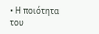• Η ποιότητα του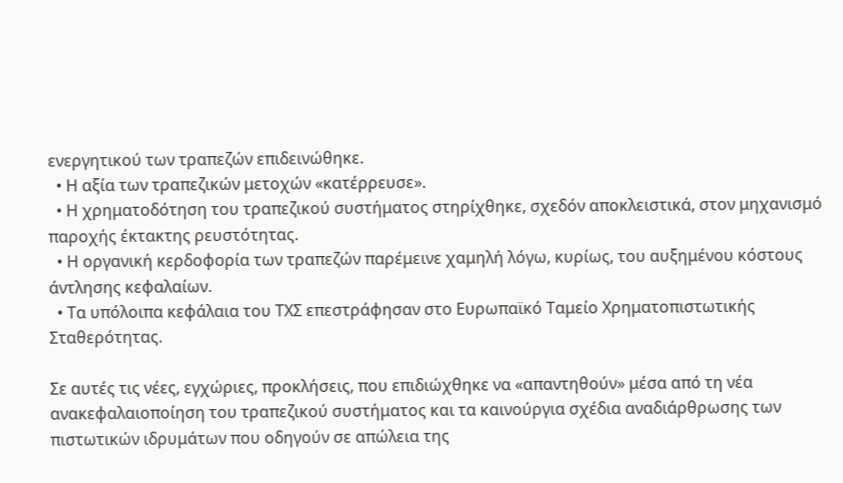ενεργητικού των τραπεζών επιδεινώθηκε.
  • Η αξία των τραπεζικών μετοχών «κατέρρευσε».
  • Η χρηματοδότηση του τραπεζικού συστήματος στηρίχθηκε, σχεδόν αποκλειστικά, στον μηχανισμό παροχής έκτακτης ρευστότητας.
  • Η οργανική κερδοφορία των τραπεζών παρέμεινε χαμηλή λόγω, κυρίως, του αυξημένου κόστους άντλησης κεφαλαίων.
  • Τα υπόλοιπα κεφάλαια του ΤΧΣ επεστράφησαν στο Ευρωπαϊκό Ταμείο Χρηματοπιστωτικής Σταθερότητας.

Σε αυτές τις νέες, εγχώριες, προκλήσεις, που επιδιώχθηκε να «απαντηθούν» μέσα από τη νέα ανακεφαλαιοποίηση του τραπεζικού συστήματος και τα καινούργια σχέδια αναδιάρθρωσης των πιστωτικών ιδρυμάτων που οδηγούν σε απώλεια της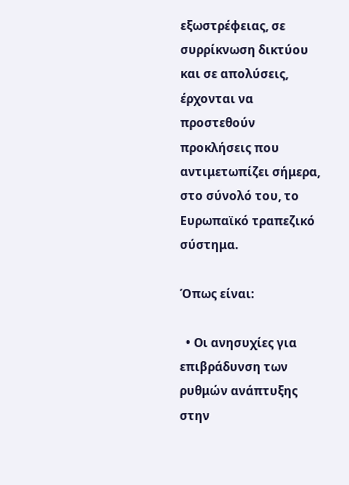εξωστρέφειας, σε συρρίκνωση δικτύου και σε απολύσεις, έρχονται να προστεθούν προκλήσεις που αντιμετωπίζει σήμερα, στο σύνολό του, το Ευρωπαϊκό τραπεζικό σύστημα.

Όπως είναι:

  • Οι ανησυχίες για επιβράδυνση των ρυθμών ανάπτυξης στην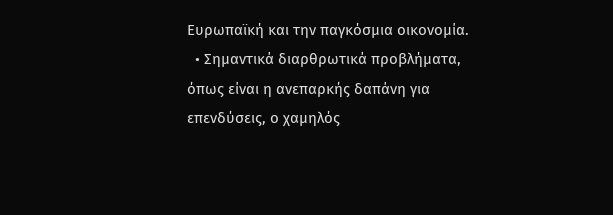Ευρωπαϊκή και την παγκόσμια οικονομία.
  • Σημαντικά διαρθρωτικά προβλήματα, όπως είναι η ανεπαρκής δαπάνη για επενδύσεις, ο χαμηλός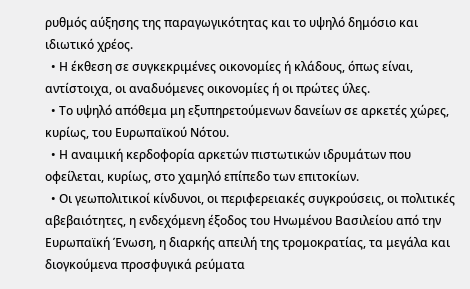ρυθμός αύξησης της παραγωγικότητας και το υψηλό δημόσιο και ιδιωτικό χρέος.
  • Η έκθεση σε συγκεκριμένες οικονομίες ή κλάδους, όπως είναι, αντίστοιχα, οι αναδυόμενες οικονομίες ή οι πρώτες ύλες.
  • Το υψηλό απόθεμα μη εξυπηρετούμενων δανείων σε αρκετές χώρες, κυρίως, του Ευρωπαϊκού Νότου.
  • Η αναιμική κερδοφορία αρκετών πιστωτικών ιδρυμάτων που οφείλεται, κυρίως, στο χαμηλό επίπεδο των επιτοκίων.
  • Οι γεωπολιτικοί κίνδυνοι, οι περιφερειακές συγκρούσεις, οι πολιτικές αβεβαιότητες, η ενδεχόμενη έξοδος του Ηνωμένου Βασιλείου από την Ευρωπαϊκή Ένωση, η διαρκής απειλή της τρομοκρατίας, τα μεγάλα και διογκούμενα προσφυγικά ρεύματα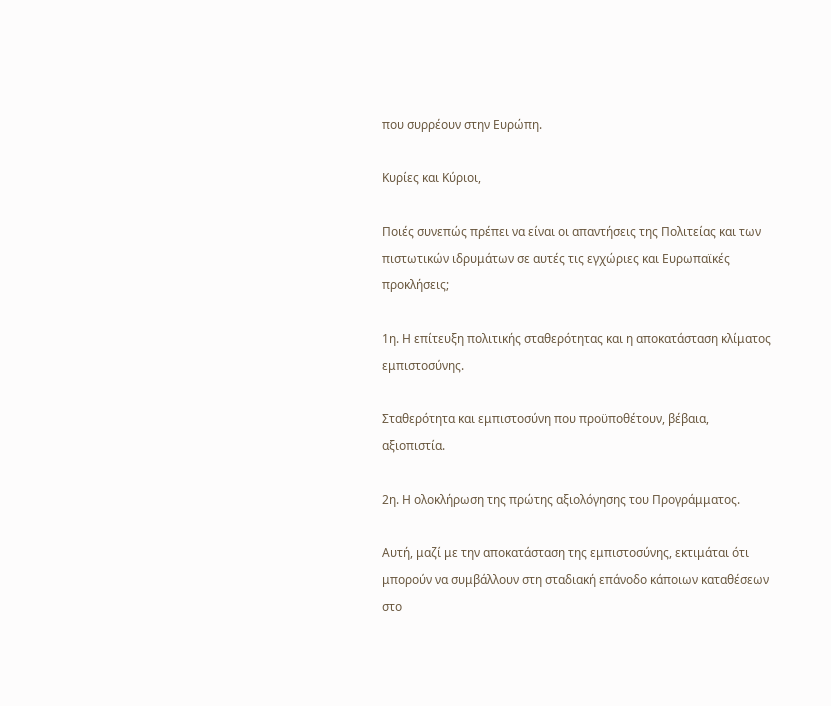που συρρέουν στην Ευρώπη.

Κυρίες και Κύριοι,

Ποιές συνεπώς πρέπει να είναι οι απαντήσεις της Πολιτείας και των πιστωτικών ιδρυμάτων σε αυτές τις εγχώριες και Ευρωπαϊκές προκλήσεις;

1η. Η επίτευξη πολιτικής σταθερότητας και η αποκατάσταση κλίματος εμπιστοσύνης.

Σταθερότητα και εμπιστοσύνη που προϋποθέτουν, βέβαια, αξιοπιστία.

2η. Η ολοκλήρωση της πρώτης αξιολόγησης του Προγράμματος.

Αυτή, μαζί με την αποκατάσταση της εμπιστοσύνης, εκτιμάται ότι μπορούν να συμβάλλουν στη σταδιακή επάνοδο κάποιων καταθέσεων στο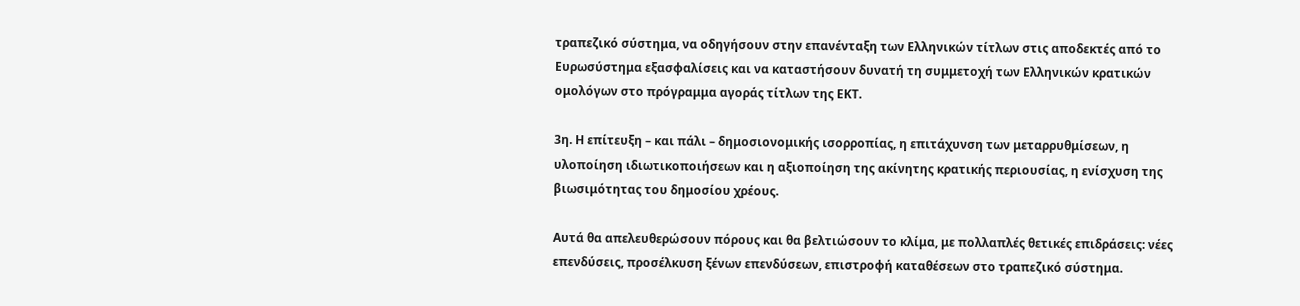τραπεζικό σύστημα, να οδηγήσουν στην επανένταξη των Ελληνικών τίτλων στις αποδεκτές από το Ευρωσύστημα εξασφαλίσεις και να καταστήσουν δυνατή τη συμμετοχή των Ελληνικών κρατικών ομολόγων στο πρόγραμμα αγοράς τίτλων της ΕΚΤ.

3η. Η επίτευξη – και πάλι – δημοσιονομικής ισορροπίας, η επιτάχυνση των μεταρρυθμίσεων, η υλοποίηση ιδιωτικοποιήσεων και η αξιοποίηση της ακίνητης κρατικής περιουσίας, η ενίσχυση της βιωσιμότητας του δημοσίου χρέους.

Αυτά θα απελευθερώσουν πόρους και θα βελτιώσουν το κλίμα, με πολλαπλές θετικές επιδράσεις: νέες επενδύσεις, προσέλκυση ξένων επενδύσεων, επιστροφή καταθέσεων στο τραπεζικό σύστημα.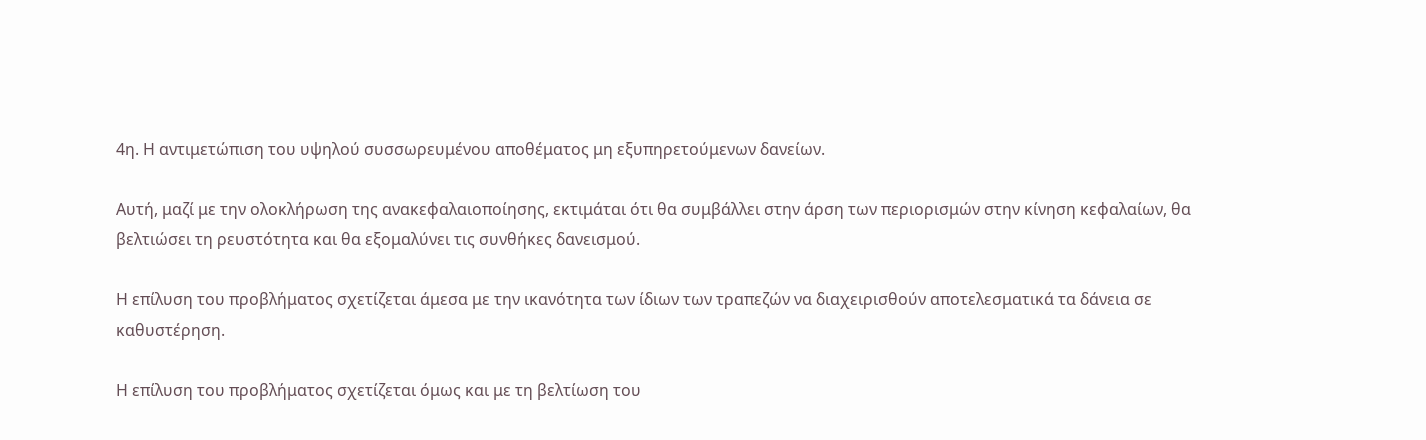4η. Η αντιμετώπιση του υψηλού συσσωρευμένου αποθέματος μη εξυπηρετούμενων δανείων.

Αυτή, μαζί με την ολοκλήρωση της ανακεφαλαιοποίησης, εκτιμάται ότι θα συμβάλλει στην άρση των περιορισμών στην κίνηση κεφαλαίων, θα βελτιώσει τη ρευστότητα και θα εξομαλύνει τις συνθήκες δανεισμού.

Η επίλυση του προβλήματος σχετίζεται άμεσα με την ικανότητα των ίδιων των τραπεζών να διαχειρισθούν αποτελεσματικά τα δάνεια σε καθυστέρηση.

Η επίλυση του προβλήματος σχετίζεται όμως και με τη βελτίωση του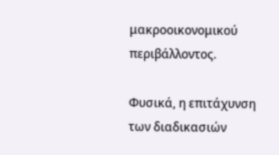μακροοικονομικού περιβάλλοντος.

Φυσικά, η επιτάχυνση των διαδικασιών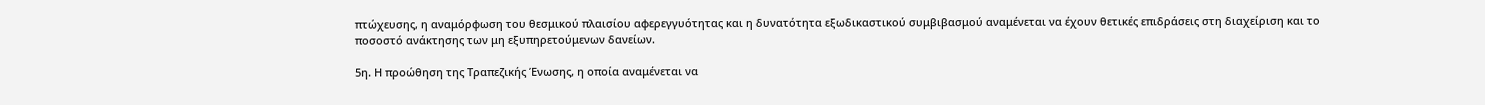πτώχευσης, η αναμόρφωση του θεσμικού πλαισίου αφερεγγυότητας και η δυνατότητα εξωδικαστικού συμβιβασμού αναμένεται να έχουν θετικές επιδράσεις στη διαχείριση και το ποσοστό ανάκτησης των μη εξυπηρετούμενων δανείων.

5η. Η προώθηση της Τραπεζικής Ένωσης, η οποία αναμένεται να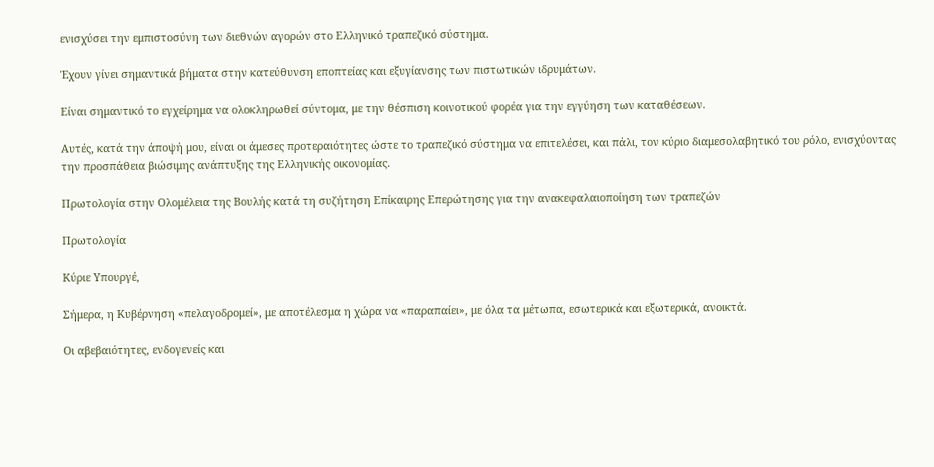ενισχύσει την εμπιστοσύνη των διεθνών αγορών στο Ελληνικό τραπεζικό σύστημα.

Έχουν γίνει σημαντικά βήματα στην κατεύθυνση εποπτείας και εξυγίανσης των πιστωτικών ιδρυμάτων.

Είναι σημαντικό το εγχείρημα να ολοκληρωθεί σύντομα, με την θέσπιση κοινοτικού φορέα για την εγγύηση των καταθέσεων.

Αυτές, κατά την άποψή μου, είναι οι άμεσες προτεραιότητες ώστε το τραπεζικό σύστημα να επιτελέσει, και πάλι, τον κύριο διαμεσολαβητικό του ρόλο, ενισχύοντας την προσπάθεια βιώσιμης ανάπτυξης της Ελληνικής οικονομίας.

Πρωτολογία στην Ολομέλεια της Βουλής κατά τη συζήτηση Επίκαιρης Επερώτησης για την ανακεφαλαιοποίηση των τραπεζών

Πρωτολογία

Κύριε Υπουργέ,

Σήμερα, η Κυβέρνηση «πελαγοδρομεί», με αποτέλεσμα η χώρα να «παραπαίει», με όλα τα μέτωπα, εσωτερικά και εξωτερικά, ανοικτά.

Οι αβεβαιότητες, ενδογενείς και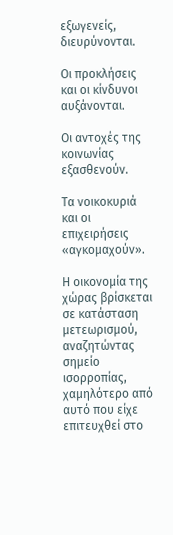εξωγενείς, διευρύνονται.

Οι προκλήσεις και οι κίνδυνοι αυξάνονται.

Οι αντοχές της κοινωνίας εξασθενούν.

Τα νοικοκυριά και οι επιχειρήσεις «αγκομαχούν».

Η οικονομία της χώρας βρίσκεται σε κατάσταση μετεωρισμού, αναζητώντας σημείο ισορροπίας, χαμηλότερο από αυτό που είχε επιτευχθεί στο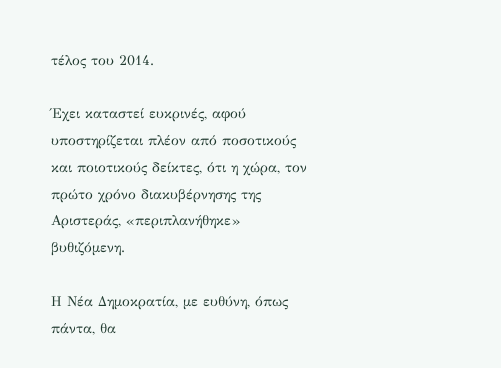τέλος του 2014.

Έχει καταστεί ευκρινές, αφού υποστηρίζεται πλέον από ποσοτικούς και ποιοτικούς δείκτες, ότι η χώρα, τον πρώτο χρόνο διακυβέρνησης της Αριστεράς, «περιπλανήθηκε» βυθιζόμενη.

Η Νέα Δημοκρατία, με ευθύνη, όπως πάντα, θα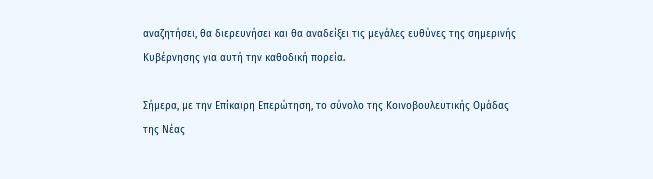αναζητήσει, θα διερευνήσει και θα αναδείξει τις μεγάλες ευθύνες της σημερινής Κυβέρνησης για αυτή την καθοδική πορεία.

Σήμερα, με την Επίκαιρη Επερώτηση, το σύνολο της Κοινοβουλευτικής Ομάδας της Νέας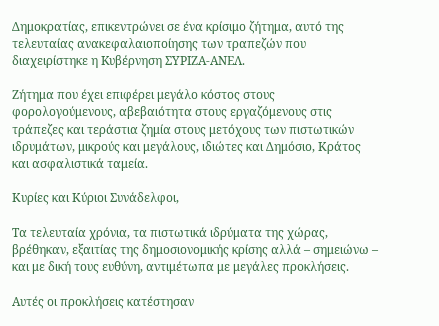Δημοκρατίας, επικεντρώνει σε ένα κρίσιμο ζήτημα, αυτό της τελευταίας ανακεφαλαιοποίησης των τραπεζών που διαχειρίστηκε η Kυβέρνηση ΣΥΡΙΖΑ-ΑΝΕΛ.

Ζήτημα που έχει επιφέρει μεγάλο κόστος στους φορολογούμενους, αβεβαιότητα στους εργαζόμενους στις τράπεζες και τεράστια ζημία στους μετόχους των πιστωτικών ιδρυμάτων, μικρούς και μεγάλους, ιδιώτες και Δημόσιο, Κράτος και ασφαλιστικά ταμεία.

Κυρίες και Κύριοι Συνάδελφοι,

Τα τελευταία χρόνια, τα πιστωτικά ιδρύματα της χώρας, βρέθηκαν, εξαιτίας της δημοσιονομικής κρίσης αλλά – σημειώνω – και με δική τους ευθύνη, αντιμέτωπα με μεγάλες προκλήσεις.

Αυτές οι προκλήσεις κατέστησαν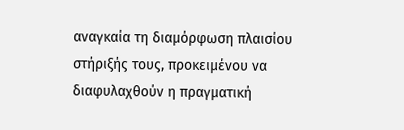αναγκαία τη διαμόρφωση πλαισίου στήριξής τους, προκειμένου να διαφυλαχθούν η πραγματική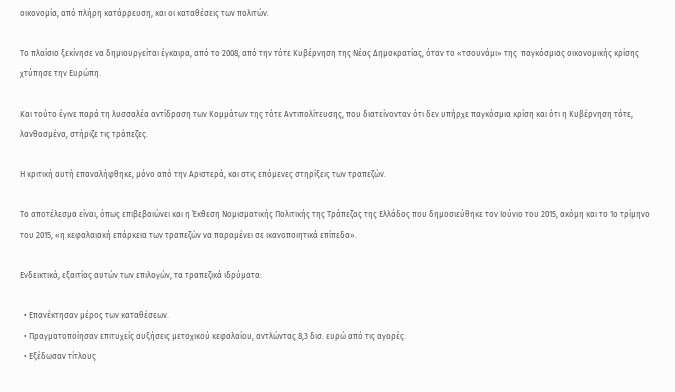οικονομία, από πλήρη κατάρρευση, και οι καταθέσεις των πολιτών.

Το πλαίσιο ξεκίνησε να δημιουργείται έγκαιρα, από το 2008, από την τότε Κυβέρνηση της Νέας Δημοκρατίας, όταν το «τσουνάμι» της  παγκόσμιας οικονομικής κρίσης χτύπησε την Ευρώπη.

Και τούτο έγινε παρά τη λυσσαλέα αντίδραση των Κομμάτων της τότε Αντιπολίτευσης, που διατείνονταν ότι δεν υπήρχε παγκόσμια κρίση και ότι η Kυβέρνηση τότε, λανθασμένα, στήριζε τις τράπεζες.

Η κριτική αυτή επαναλήφθηκε, μόνο από την Αριστερά, και στις επόμενες στηρίξεις των τραπεζών.

Το αποτέλεσμα είναι, όπως επιβεβαιώνει και η Έκθεση Νομισματικής Πολιτικής της Τράπεζας της Ελλάδος που δημοσιεύθηκε τον Ιούνιο του 2015, ακόμη και το 1ο τρίμηνο του 2015, «η κεφαλαιακή επάρκεια των τραπεζών να παραμένει σε ικανοποιητικά επίπεδα».

Ενδεικτικά, εξαιτίας αυτών των επιλογών, τα τραπεζικά ιδρύματα:

  • Επανέκτησαν μέρος των καταθέσεων.
  • Πραγματοποίησαν επιτυχείς αυξήσεις μετοχικού κεφαλαίου, αντλώντας 8,3 δισ. ευρώ από τις αγορές.
  • Εξέδωσαν τίτλους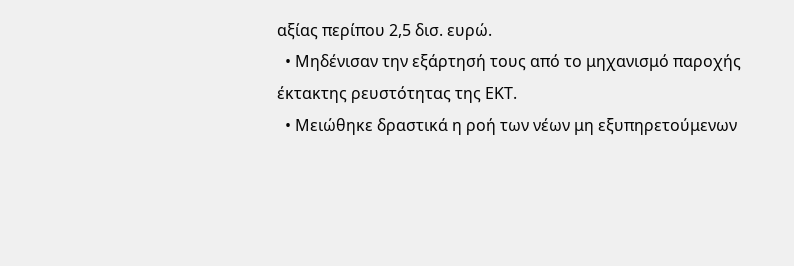αξίας περίπου 2,5 δισ. ευρώ.
  • Μηδένισαν την εξάρτησή τους από το μηχανισμό παροχής έκτακτης ρευστότητας της ΕΚΤ.
  • Μειώθηκε δραστικά η ροή των νέων μη εξυπηρετούμενων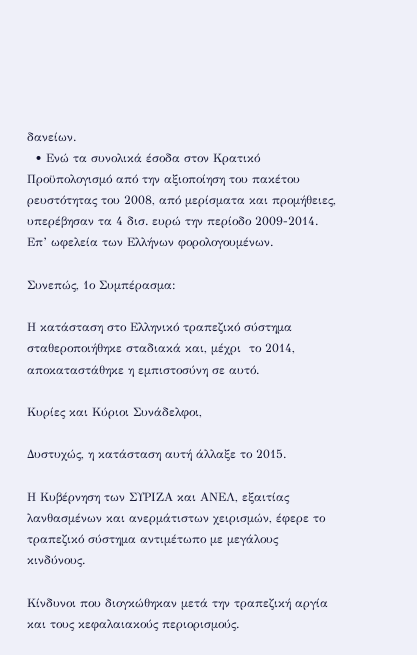δανείων.
  • Ενώ τα συνολικά έσοδα στον Κρατικό Προϋπολογισμό από την αξιοποίηση του πακέτου ρευστότητας του 2008, από μερίσματα και προμήθειες, υπερέβησαν τα 4 δισ. ευρώ την περίοδο 2009-2014. Επ’ ωφελεία των Ελλήνων φορολογουμένων.

Συνεπώς, 1ο Συμπέρασμα:

Η κατάσταση στο Ελληνικό τραπεζικό σύστημα σταθεροποιήθηκε σταδιακά και, μέχρι  το 2014, αποκαταστάθηκε η εμπιστοσύνη σε αυτό.

Κυρίες και Κύριοι Συνάδελφοι,

Δυστυχώς, η κατάσταση αυτή άλλαξε το 2015.

Η Κυβέρνηση των ΣΥΡΙΖΑ και ΑΝΕΛ, εξαιτίας λανθασμένων και ανερμάτιστων χειρισμών, έφερε το τραπεζικό σύστημα αντιμέτωπο με μεγάλους κινδύνους.

Κίνδυνοι που διογκώθηκαν μετά την τραπεζική αργία και τους κεφαλαιακούς περιορισμούς.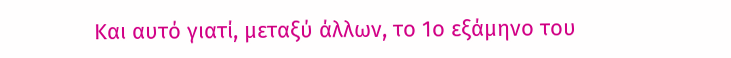Και αυτό γιατί, μεταξύ άλλων, το 1ο εξάμηνο του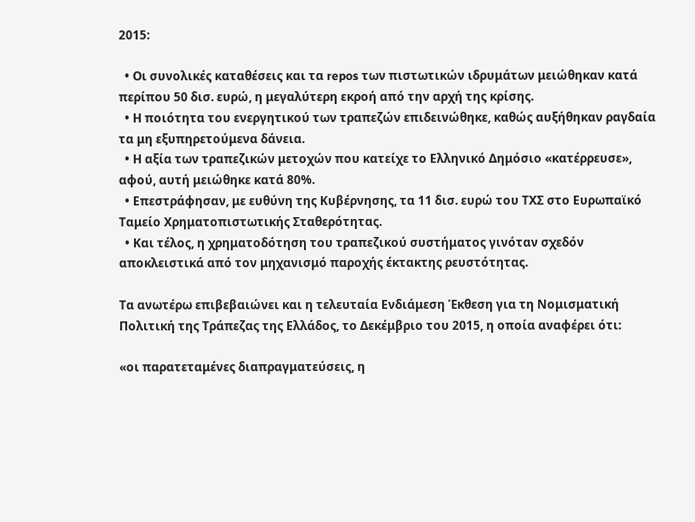2015:

  • Οι συνολικές καταθέσεις και τα repos των πιστωτικών ιδρυμάτων μειώθηκαν κατά περίπου 50 δισ. ευρώ, η μεγαλύτερη εκροή από την αρχή της κρίσης.
  • Η ποιότητα του ενεργητικού των τραπεζών επιδεινώθηκε, καθώς αυξήθηκαν ραγδαία τα μη εξυπηρετούμενα δάνεια.
  • Η αξία των τραπεζικών μετοχών που κατείχε το Ελληνικό Δημόσιο «κατέρρευσε», αφού, αυτή μειώθηκε κατά 80%.
  • Επεστράφησαν, με ευθύνη της Κυβέρνησης, τα 11 δισ. ευρώ του ΤΧΣ στο Ευρωπαϊκό Ταμείο Χρηματοπιστωτικής Σταθερότητας.
  • Και τέλος, η χρηματοδότηση του τραπεζικού συστήματος γινόταν σχεδόν αποκλειστικά από τον μηχανισμό παροχής έκτακτης ρευστότητας.

Τα ανωτέρω επιβεβαιώνει και η τελευταία Ενδιάμεση Έκθεση για τη Νομισματική Πολιτική της Τράπεζας της Ελλάδος, το Δεκέμβριο του 2015, η οποία αναφέρει ότι:

«οι παρατεταμένες διαπραγματεύσεις, η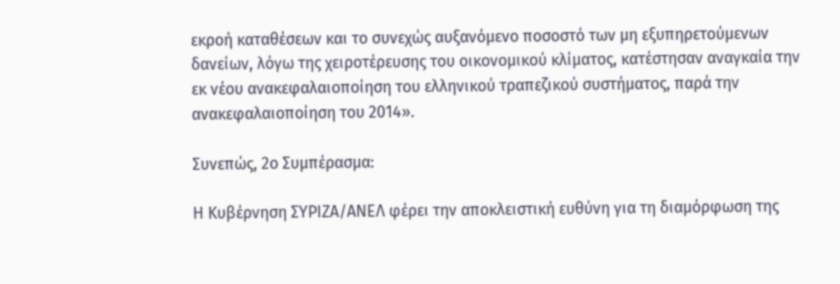εκροή καταθέσεων και το συνεχώς αυξανόμενο ποσοστό των μη εξυπηρετούμενων δανείων, λόγω της χειροτέρευσης του οικονομικού κλίματος, κατέστησαν αναγκαία την εκ νέου ανακεφαλαιοποίηση του ελληνικού τραπεζικού συστήματος, παρά την ανακεφαλαιοποίηση του 2014».

Συνεπώς, 2ο Συμπέρασμα:

Η Κυβέρνηση ΣΥΡΙΖΑ/ΑΝΕΛ φέρει την αποκλειστική ευθύνη για τη διαμόρφωση της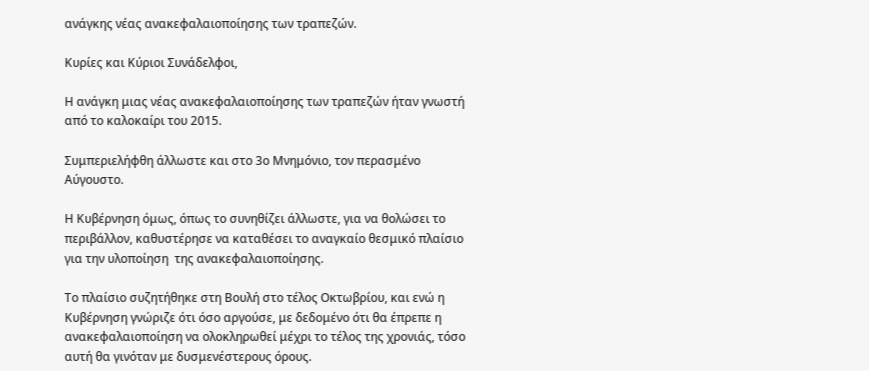ανάγκης νέας ανακεφαλαιοποίησης των τραπεζών.

Κυρίες και Κύριοι Συνάδελφοι,

Η ανάγκη μιας νέας ανακεφαλαιοποίησης των τραπεζών ήταν γνωστή από το καλοκαίρι του 2015.

Συμπεριελήφθη άλλωστε και στο 3ο Μνημόνιο, τον περασμένο Αύγουστο.

Η Κυβέρνηση όμως, όπως το συνηθίζει άλλωστε, για να θολώσει το περιβάλλον, καθυστέρησε να καταθέσει το αναγκαίο θεσμικό πλαίσιο για την υλοποίηση  της ανακεφαλαιοποίησης.

Το πλαίσιο συζητήθηκε στη Βουλή στο τέλος Οκτωβρίου, και ενώ η Κυβέρνηση γνώριζε ότι όσο αργούσε, με δεδομένο ότι θα έπρεπε η ανακεφαλαιοποίηση να ολοκληρωθεί μέχρι το τέλος της χρονιάς, τόσο αυτή θα γινόταν με δυσμενέστερους όρους.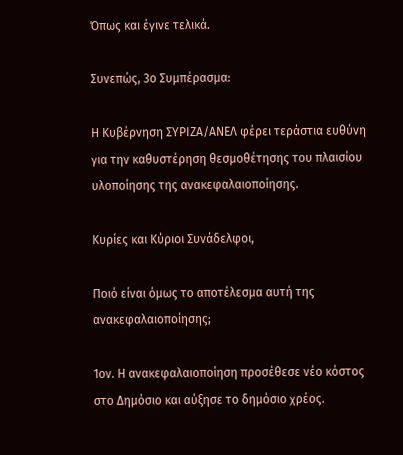Όπως και έγινε τελικά.

Συνεπώς, 3ο Συμπέρασμα:

Η Κυβέρνηση ΣΥΡΙΖΑ/ΑΝΕΛ φέρει τεράστια ευθύνη για την καθυστέρηση θεσμοθέτησης του πλαισίου υλοποίησης της ανακεφαλαιοποίησης.

Κυρίες και Κύριοι Συνάδελφοι,

Ποιό είναι όμως το αποτέλεσμα αυτή της ανακεφαλαιοποίησης;

1ον. Η ανακεφαλαιοποίηση προσέθεσε νέο κόστος στο Δημόσιο και αύξησε το δημόσιο χρέος.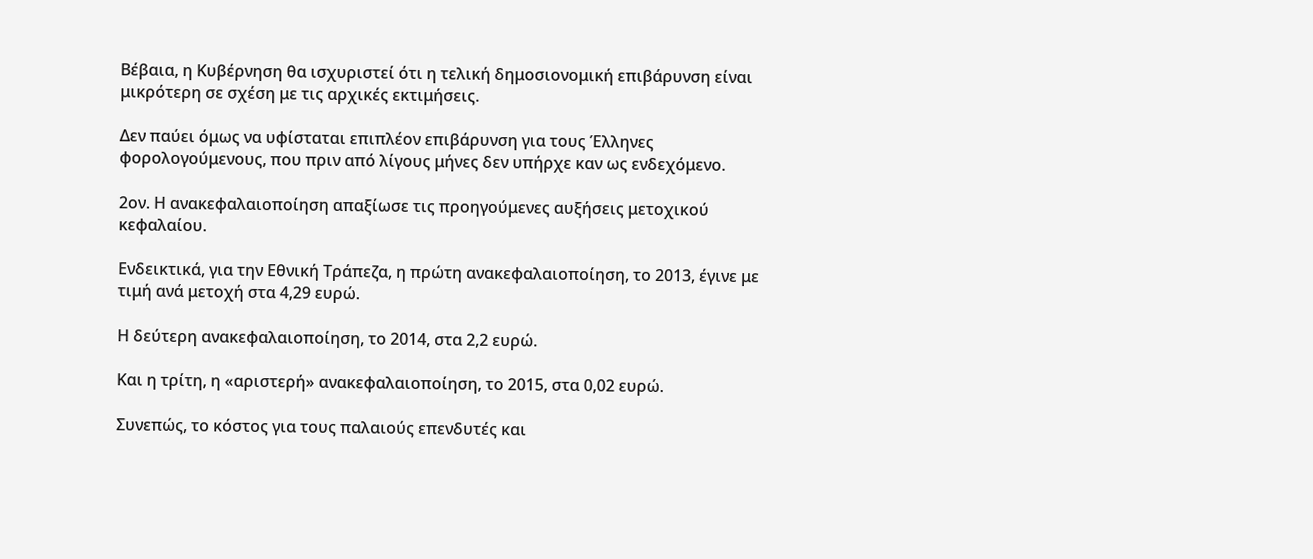Βέβαια, η Κυβέρνηση θα ισχυριστεί ότι η τελική δημοσιονομική επιβάρυνση είναι μικρότερη σε σχέση με τις αρχικές εκτιμήσεις.

Δεν παύει όμως να υφίσταται επιπλέον επιβάρυνση για τους Έλληνες φορολογούμενους, που πριν από λίγους μήνες δεν υπήρχε καν ως ενδεχόμενο.

2ον. Η ανακεφαλαιοποίηση απαξίωσε τις προηγούμενες αυξήσεις μετοχικού κεφαλαίου.

Ενδεικτικά, για την Εθνική Τράπεζα, η πρώτη ανακεφαλαιοποίηση, το 2013, έγινε με τιμή ανά μετοχή στα 4,29 ευρώ.

Η δεύτερη ανακεφαλαιοποίηση, το 2014, στα 2,2 ευρώ.

Και η τρίτη, η «αριστερή» ανακεφαλαιοποίηση, το 2015, στα 0,02 ευρώ.

Συνεπώς, το κόστος για τους παλαιούς επενδυτές και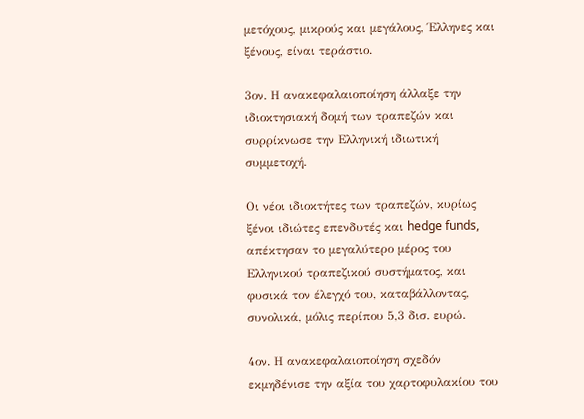μετόχους, μικρούς και μεγάλους, Έλληνες και ξένους, είναι τεράστιο.

3ον. Η ανακεφαλαιοποίηση άλλαξε την ιδιοκτησιακή δομή των τραπεζών και συρρίκνωσε την Ελληνική ιδιωτική συμμετοχή.

Οι νέοι ιδιοκτήτες των τραπεζών, κυρίως ξένοι ιδιώτες επενδυτές και hedge funds, απέκτησαν το μεγαλύτερο μέρος του Ελληνικού τραπεζικού συστήματος, και φυσικά τον έλεγχό του, καταβάλλοντας, συνολικά, μόλις περίπου 5,3 δισ. ευρώ.

4ον. Η ανακεφαλαιοποίηση σχεδόν εκμηδένισε την αξία του χαρτοφυλακίου του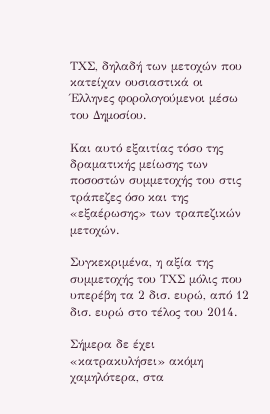ΤΧΣ, δηλαδή των μετοχών που κατείχαν ουσιαστικά οι Έλληνες φορολογούμενοι μέσω του Δημοσίου.

Και αυτό εξαιτίας τόσο της δραματικής μείωσης των ποσοστών συμμετοχής του στις τράπεζες όσο και της «εξαέρωσης» των τραπεζικών μετοχών.

Συγκεκριμένα, η αξία της συμμετοχής του ΤΧΣ μόλις που υπερέβη τα 2 δισ. ευρώ, από 12 δισ. ευρώ στο τέλος του 2014.

Σήμερα δε έχει «κατρακυλήσει» ακόμη χαμηλότερα, στα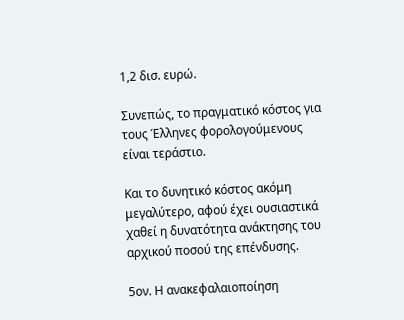1,2 δισ. ευρώ.

Συνεπώς, το πραγματικό κόστος για τους Έλληνες φορολογούμενους είναι τεράστιο.

Και το δυνητικό κόστος ακόμη μεγαλύτερο, αφού έχει ουσιαστικά χαθεί η δυνατότητα ανάκτησης του αρχικού ποσού της επένδυσης.

5ον. Η ανακεφαλαιοποίηση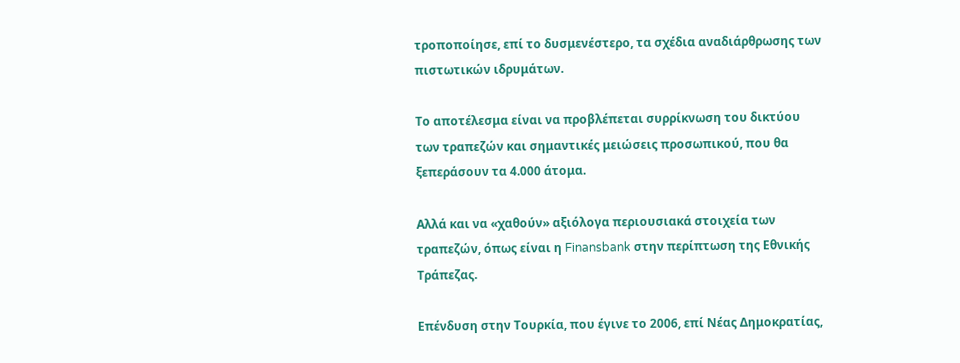τροποποίησε, επί το δυσμενέστερο, τα σχέδια αναδιάρθρωσης των πιστωτικών ιδρυμάτων.

Το αποτέλεσμα είναι να προβλέπεται συρρίκνωση του δικτύου των τραπεζών και σημαντικές μειώσεις προσωπικού, που θα ξεπεράσουν τα 4.000 άτομα.

Αλλά και να «χαθούν» αξιόλογα περιουσιακά στοιχεία των τραπεζών, όπως είναι η Finansbank στην περίπτωση της Εθνικής Τράπεζας.

Επένδυση στην Τουρκία, που έγινε το 2006, επί Νέας Δημοκρατίας,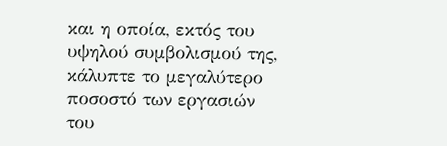και η οποία, εκτός του υψηλού συμβολισμού της, κάλυπτε το μεγαλύτερο ποσοστό των εργασιών του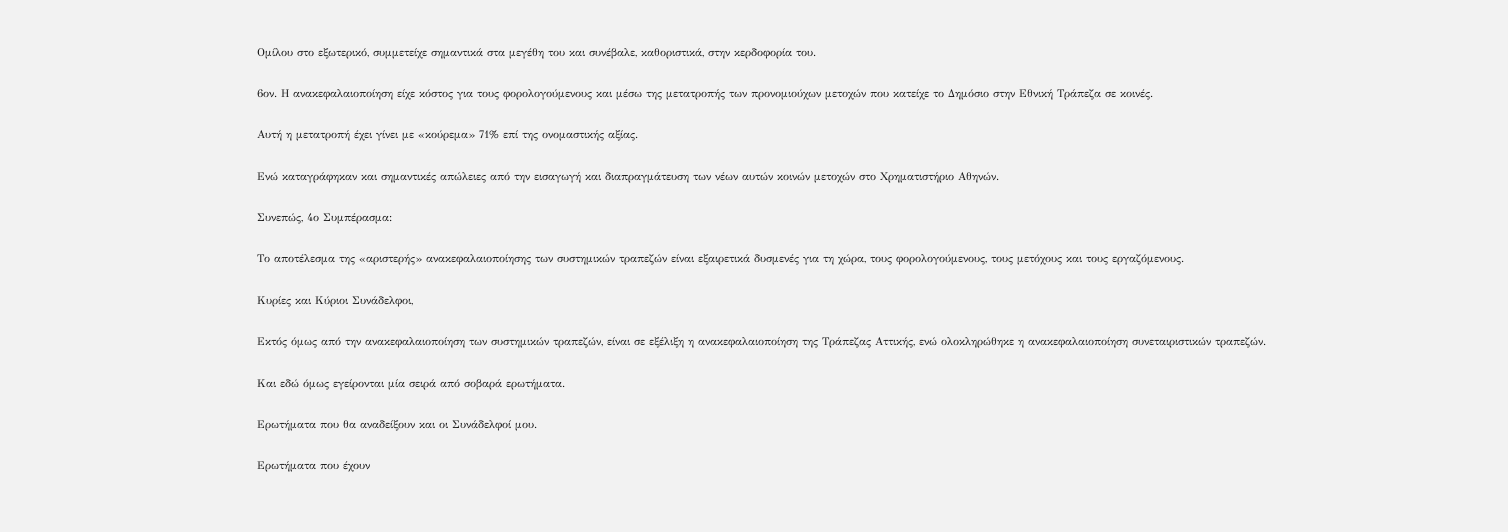Ομίλου στο εξωτερικό, συμμετείχε σημαντικά στα μεγέθη του και συνέβαλε, καθοριστικά, στην κερδοφορία του.

6ον. Η ανακεφαλαιοποίηση είχε κόστος για τους φορολογούμενους και μέσω της μετατροπής των προνομιούχων μετοχών που κατείχε το Δημόσιο στην Εθνική Τράπεζα σε κοινές.

Αυτή η μετατροπή έχει γίνει με «κούρεμα» 71% επί της ονομαστικής αξίας.

Ενώ καταγράφηκαν και σημαντικές απώλειες από την εισαγωγή και διαπραγμάτευση των νέων αυτών κοινών μετοχών στο Χρηματιστήριο Αθηνών.

Συνεπώς, 4ο Συμπέρασμα:

Το αποτέλεσμα της «αριστερής» ανακεφαλαιοποίησης των συστημικών τραπεζών είναι εξαιρετικά δυσμενές για τη χώρα, τους φορολογούμενους, τους μετόχους και τους εργαζόμενους.

Κυρίες και Κύριοι Συνάδελφοι,

Εκτός όμως από την ανακεφαλαιοποίηση των συστημικών τραπεζών, είναι σε εξέλιξη η ανακεφαλαιοποίηση της Τράπεζας Αττικής, ενώ ολοκληρώθηκε η ανακεφαλαιοποίηση συνεταιριστικών τραπεζών.

Και εδώ όμως εγείρονται μία σειρά από σοβαρά ερωτήματα.

Ερωτήματα που θα αναδείξουν και οι Συνάδελφοί μου.

Ερωτήματα που έχουν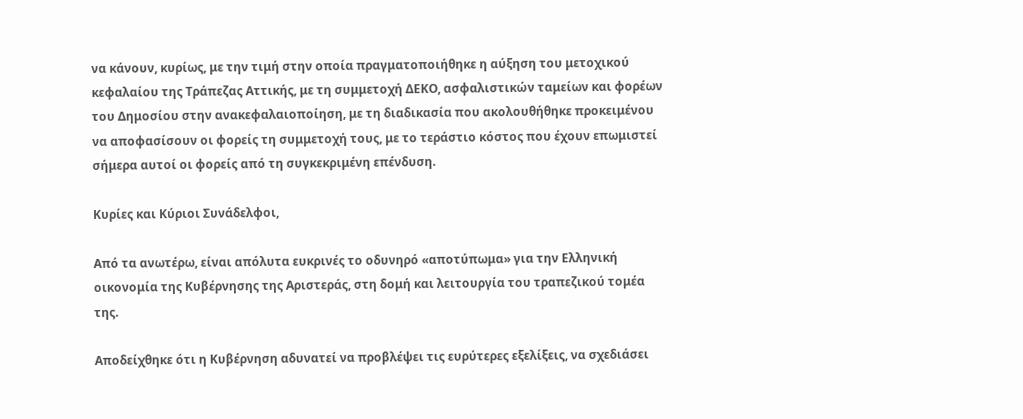να κάνουν, κυρίως, με την τιμή στην οποία πραγματοποιήθηκε η αύξηση του μετοχικού κεφαλαίου της Τράπεζας Αττικής, με τη συμμετοχή ΔΕΚΟ, ασφαλιστικών ταμείων και φορέων του Δημοσίου στην ανακεφαλαιοποίηση, με τη διαδικασία που ακολουθήθηκε προκειμένου να αποφασίσουν οι φορείς τη συμμετοχή τους, με το τεράστιο κόστος που έχουν επωμιστεί σήμερα αυτοί οι φορείς από τη συγκεκριμένη επένδυση.

Κυρίες και Κύριοι Συνάδελφοι,

Από τα ανωτέρω, είναι απόλυτα ευκρινές το οδυνηρό «αποτύπωμα» για την Ελληνική οικονομία της Κυβέρνησης της Αριστεράς, στη δομή και λειτουργία του τραπεζικού τομέα της.

Αποδείχθηκε ότι η Κυβέρνηση αδυνατεί να προβλέψει τις ευρύτερες εξελίξεις, να σχεδιάσει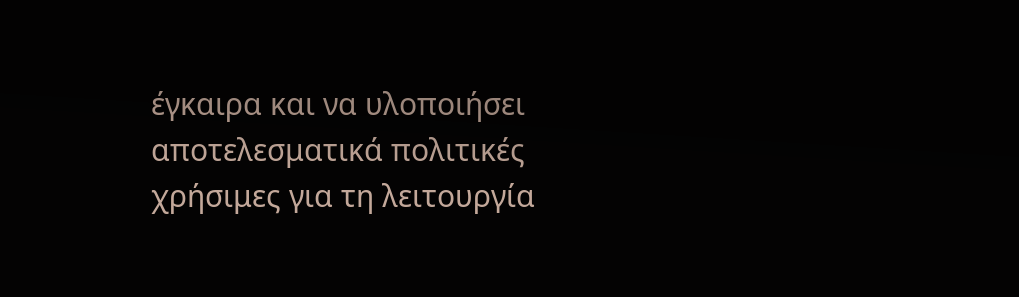έγκαιρα και να υλοποιήσει αποτελεσματικά πολιτικές χρήσιμες για τη λειτουργία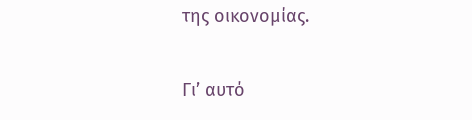της οικονομίας.

Γι’ αυτό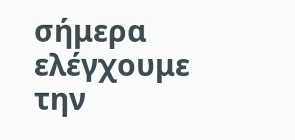σήμερα ελέγχουμε την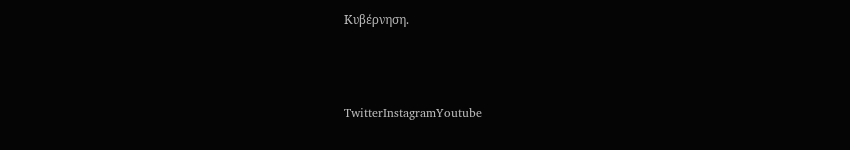Κυβέρνηση.



TwitterInstagramYoutube